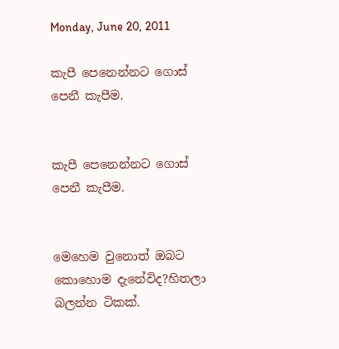Monday, June 20, 2011

කැපී පෙනෙන්නට ගොස් පෙනී කැපීම.


කැපී පෙනෙන්නට ගොස් පෙනී කැපීම.


මෙහෙම වුනොත් ඔබට කොහොම දැනේවිද?හිතලා බලන්න ටිකක්.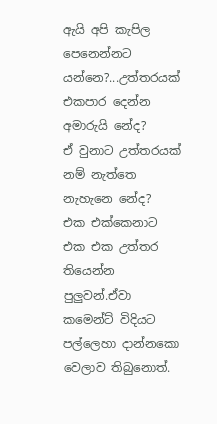ඇයි අපි කැපිල පෙනෙන්නට යන්නෙ?...උත්තරයක් එකපාර දෙන්න අමාරුයි නේද?
ඒ වුනාට උත්තරයක් නම් නැත්තෙ නැහැනෙ නේද?
එක එක්කෙනාට එක එක උත්තර තියෙන්න පුලුවන්.ඒවා කමෙන්ට් විදියට පල්ලෙහා දාන්නකො වෙලාව තිබුනොත්.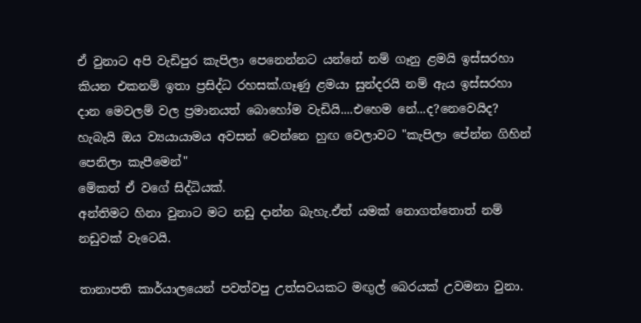ඒ වුනාට අපි වැඩිපුර කැපිලා පෙනෙන්නට යන්නේ නම් ගෑනු ළමයි ඉස්සරහා කියන එකනම් ඉතා ප්‍රසිද්ධ රහසක්.ගෑණු ළමයා සුන්දරයි නම් ඇය ඉස්සරහා දාන මෙවලම් වල ප්‍රමානයත් බොහෝම වැඩියි....එහෙම නේ...ද?නෙවෙයිද?
හැබැයි ඔය ව්‍යයායාමය අවසන් වෙන්නෙ හුඟ වෙලාවට "කැපිලා පේන්න ගිහින් පෙනිලා කැපීමෙන්"
මේකත් ඒ වගේ සිද්ධියක්.
අන්තිමට හිනා වුනාට මට නඩු දාන්න බැහැ.ඒත් යමක් නොගත්තොත් නම් නඩුවක් වැටෙයි.

තානාපති කාර්යාලයෙන් පවත්වපු උත්සවයකට මඟුල් බෙරයක් උවමනා වුනා.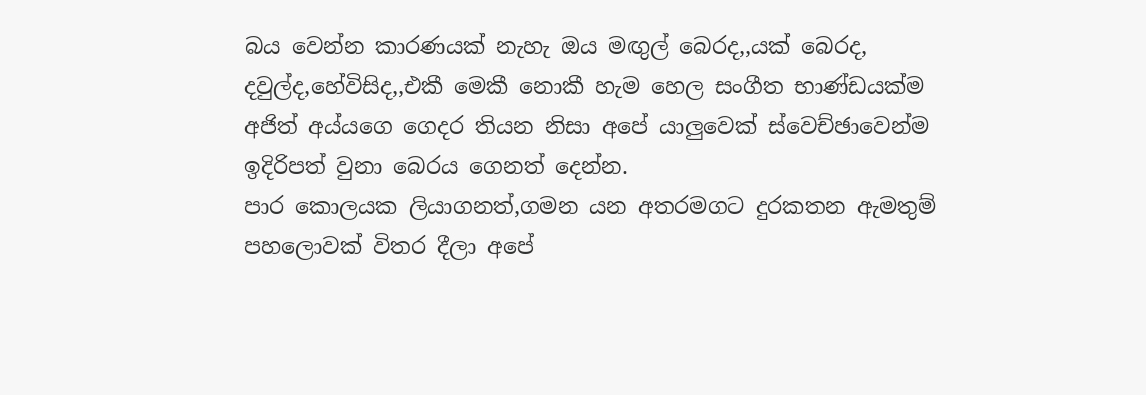බය වෙන්න කාරණයක් නැහැ ඔය මඟුල් බෙරද,,යක් බෙරද, දවුල්ද,හේවිසිද,,එකී මෙකී නොකී හැම හෙල සංගීත භාණ්ඩයක්ම අජිත් අය්යගෙ ගෙදර තියන නිසා අපේ යාලුවෙක් ස්වෙච්ඡාවෙන්ම ඉදිරිපත් වුනා බෙරය ගෙනත් දෙන්න.
පාර කොලයක ලියාගනත්,ගමන යන අතරමගට දුරකතන ඇමතුම් පහලොවක් විතර දීලා අපේ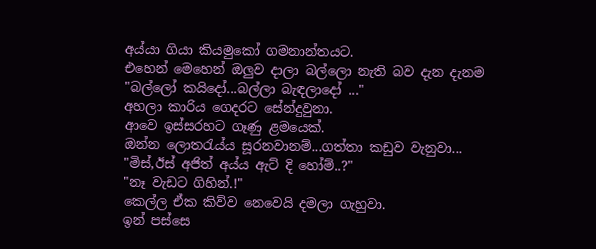අය්යා ගියා කියමුකෝ ගමනාන්තයට.
එහෙන් මෙහෙන් ඔලුව දාලා බල්ලො නැති බව දැන දැනම
"බල්ලෝ කයිදෝ...බල්ලා බැඳලාදෝ ..."
අහලා කාරිය ගෙදරට සේන්දුවුනා.
ආවෙ ඉස්සරහට ගෑණු ළමයෙක්.
ඔන්න ලොතරැය්ය සූරනවානම්...ගත්තා කඩුව වැනුවා...
"මිස්,ඊස් අජිත් අය්ය ඇට් දි හෝම්..?"
"නෑ වැඩට ගිහින්.!"
කෙල්ල ඒක කිව්ව නෙවෙයි දමලා ගැහුවා.
ඉන් පස්සෙ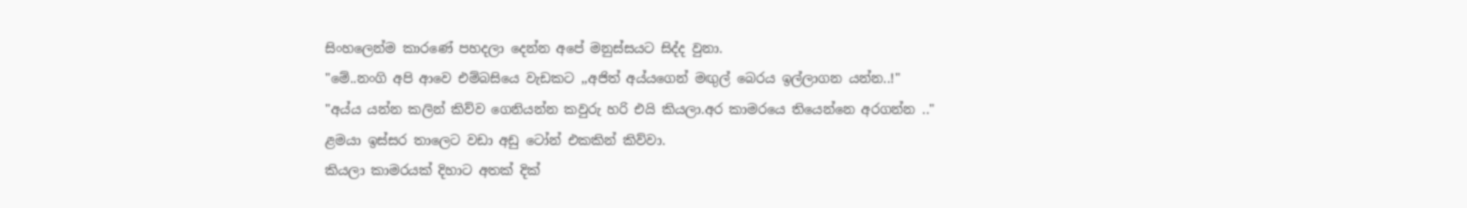සිංහලෙන්ම කාරණේ පහදලා දෙන්න අපේ මනුස්සයට සිද්ද වුනා.
"මේ..නංගි අපි ආවෙ එම්බසියෙ වැඩකට ,,අජිත් අය්යගෙන් මඟුල් බෙරය ඉල්ලාගන යන්න..!"
"අය්ය යන්න කලින් කිව්ව ගෙනියන්න කවුරු හරි එයි කියලා.අර කාමරයෙ තියෙන්නෙ අරගන්න .."
ළමයා ඉස්සර තාලෙට වඩා අඩු ටෝන් එකකින් කිව්වා.
කියලා කාමරයක් දිහාට අතක් දික්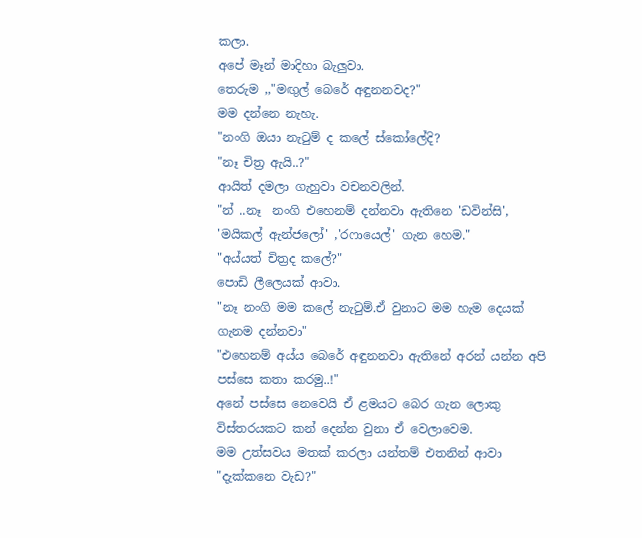කලා.
අපේ මෑන් මාදිහා බැලුවා.
තෙරුම ,,"මඟුල් බෙරේ අඳුනනවද?"
මම දන්නෙ නැහැ.
"නංගි ඔයා නැටුම් ද කලේ ස්කෝලේදි?
"නෑ චිත්‍ර ඇයි..?"
ආයිත් දමලා ගැහුවා වචනවලින්.
"න් ..නෑ  නංගි එහෙනම් දන්නවා ඇතිනෙ 'ඩවින්සි', 'මයිකල් ඇන්ජලෝ' ,'රෆායෙල්' ගැන හෙම."
"අය්යත් චිත්‍රද කලේ?"
පොඩි ලීලෙයක් ආවා.
"නෑ නංගි මම කලේ නැටුම්.ඒ වුනාට මම හැම දෙයක් ගැනම දන්නවා"
"එහෙනම් අය්ය බෙරේ අඳුනනවා ඇතිනේ අරන් යන්න අපි පස්සෙ කතා කරමු..!"
අනේ පස්සෙ නෙවෙයි ඒ ළමයට බෙර ගැන ලොකු විස්තරයකට කන් දෙන්න වුනා ඒ වෙලාවෙම.
මම උත්සවය මතක් කරලා යන්තම් එතනින් ආවා
"දැක්කනෙ වැඩ?"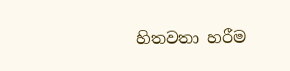හිතවතා හරීම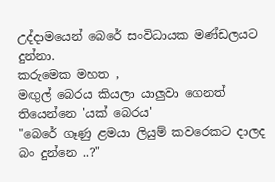උද්දාමයෙන් බෙරේ සංවිධායක මණ්ඩලයට දුන්නා.
කරුමෙක මහත ,
මඟුල් බෙරය කියලා යාලුවා ගෙනත් තියෙන්නෙ 'යක් බෙරය'
"බෙරේ ගෑණු ළමයා ලියුම් කවරෙකට දාලද බං දුන්නෙ ..?"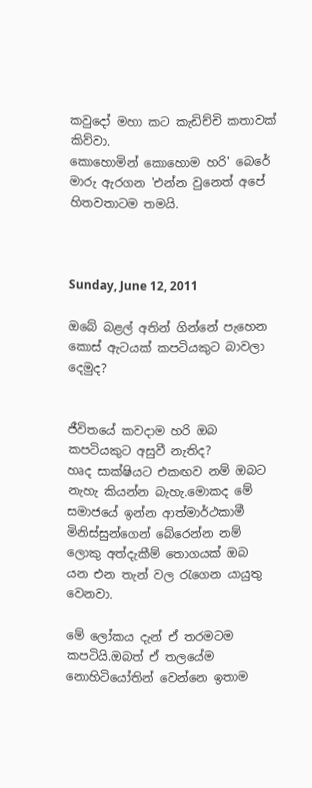කවුදෝ මහා කට කැඩිච්චි කතාවක් කිව්වා.
කොහොමින් කොහොම හරි' බෙරේ මාරු ඇරගන 'එන්න වුනෙත් අපේ හිතවතාටම තමයි.



Sunday, June 12, 2011

ඔබේ බළල් අතින් ගින්නේ පැහෙන කොස් ඇටයක් කපටියකුට බාවලා දෙමුද?


ජීවිතයේ කවදාම හරි ඔබ කපටියකුට අසුවී නැතිද?
හෘද සාක්ෂියට එකඟව නම් ඔබට නැහැ කියන්න බැහැ.මොකද මේ සමාජයේ ඉන්න ආත්මාර්ථකාමී මිනිස්සුන්ගෙන් බේරෙන්න නම් ලොකු අත්දැකීම් තොගයක් ඔබ යන එන තැන් වල රැගෙන යායුතු වෙනවා.

මේ ලෝකය දැන් ඒ තරමටම කපටියි.ඔබත් ඒ තලයේම නොහිටියෝතින් වෙන්නෙ ඉතාම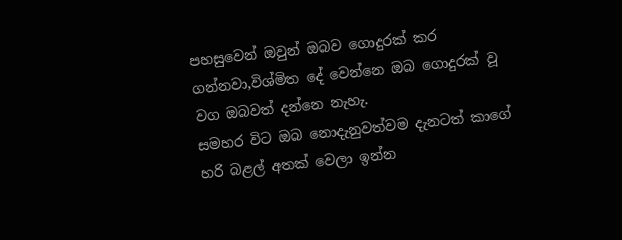පහසුවෙන් ඔවුන් ඔබව ගොදුරක් කර ගන්නවා,විශ්මිත දේ වෙන්නෙ ඔබ ගොදුරක් වූ වග ඔබවත් දන්නෙ නැහැ.
සමහර විට ඔබ නොදැනුවත්වම දැනටත් කාගේ හරි බළල් අතක් වෙලා ඉන්න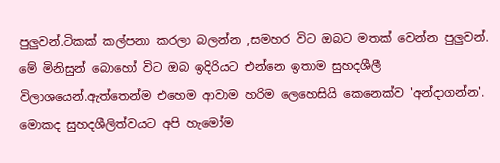පුලුවන්.ටිකක් කල්පනා කරලා බලන්න ,සමහර විට ඔබට මතක් වෙන්න පුලුවන්.
මේ මිනිසුන් බොහෝ විට ඔබ ඉදිරියට එන්නෙ ඉතාම සුහදශීලී විලාශයෙන්.ඇත්තෙන්ම එහෙම ආවාම හරිම ලෙහෙසියි කෙනෙක්ව 'අන්දාගන්න'.
මොකද සුහදශීලිත්වයට අපි හැමෝම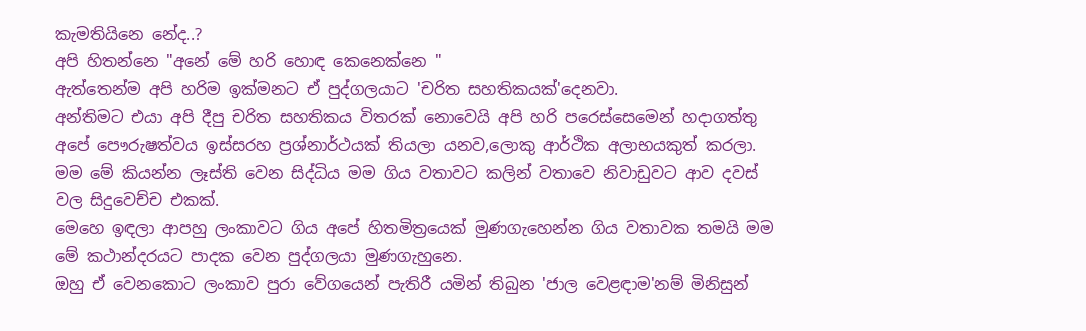කැමතියිනෙ නේද..?
අපි හිතන්නෙ "අනේ මේ හරි හොඳ කෙනෙක්නෙ "
ඇත්තෙන්ම අපි හරිම ඉක්මනට ඒ පුද්ගලයාට 'චරිත සහතිකයක්'දෙනවා.
අන්තිමට එයා අපි දීපු චරිත සහතිකය විතරක් නොවෙයි අපි හරි පරෙස්සෙමෙන් හදාගත්තු අපේ පෞරුෂත්වය ඉස්සරහ ප්‍රශ්නාර්ථයක් තියලා යනව,ලොකු ආර්ථික අලාභයකුත් කරලා.
මම මේ කියන්න ලෑස්ති වෙන සිද්ධිය මම ගිය වතාවට කලින් වතාවෙ නිවාඩුවට ආව දවස් වල සිදුවෙච්ච එකක්.
මෙහෙ ඉඳලා ආපහු ලංකාවට ගිය අපේ හිතමිත්‍රයෙක් මුණගැහෙන්න ගිය වතාවක තමයි මම මේ කථාන්දරයට පාදක වෙන පුද්ගලයා මුණගැහුනෙ.
ඔහු ඒ වෙනකොට ලංකාව පුරා වේගයෙන් පැතිරී යමින් තිබුන 'ජාල වෙළඳාම'නම් මිනිසුන්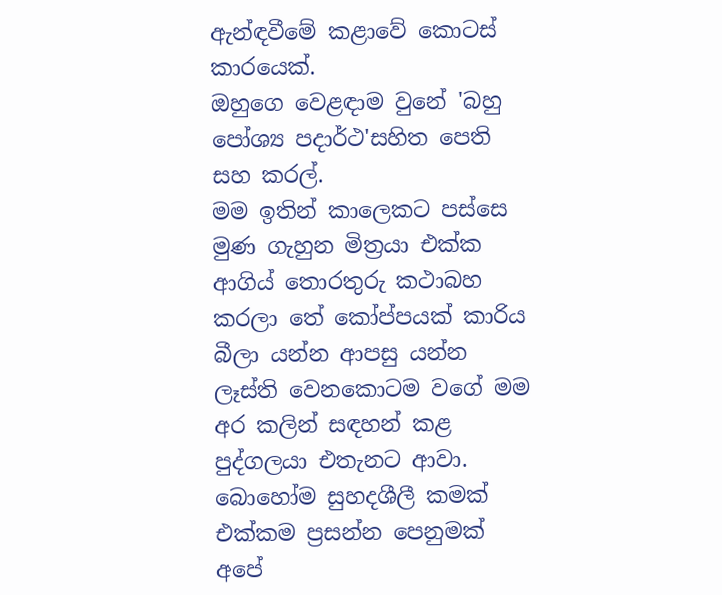ඇන්ඳවීමේ කළාවේ කොටස් කාරයෙක්.
ඔහුගෙ වෙළඳාම වුනේ 'බහු පෝශ්‍ය පදාර්ථ'සහිත පෙති සහ කරල්.
මම ඉතින් කාලෙකට පස්සෙ මුණ ගැහුන මිත්‍රයා එක්ක ආගිය් තොරතුරු කථාබහ කරලා තේ කෝප්පයක් කාරිය බීලා යන්න ආපසු යන්න ලෑස්ති වෙනකොටම වගේ මම අර කලින් සඳහන් කළ පුද්ගලයා එතැනට ආවා.
බොහෝම සුහදශීලී කමක් එක්කම ප්‍රසන්න පෙනුමක් අපේ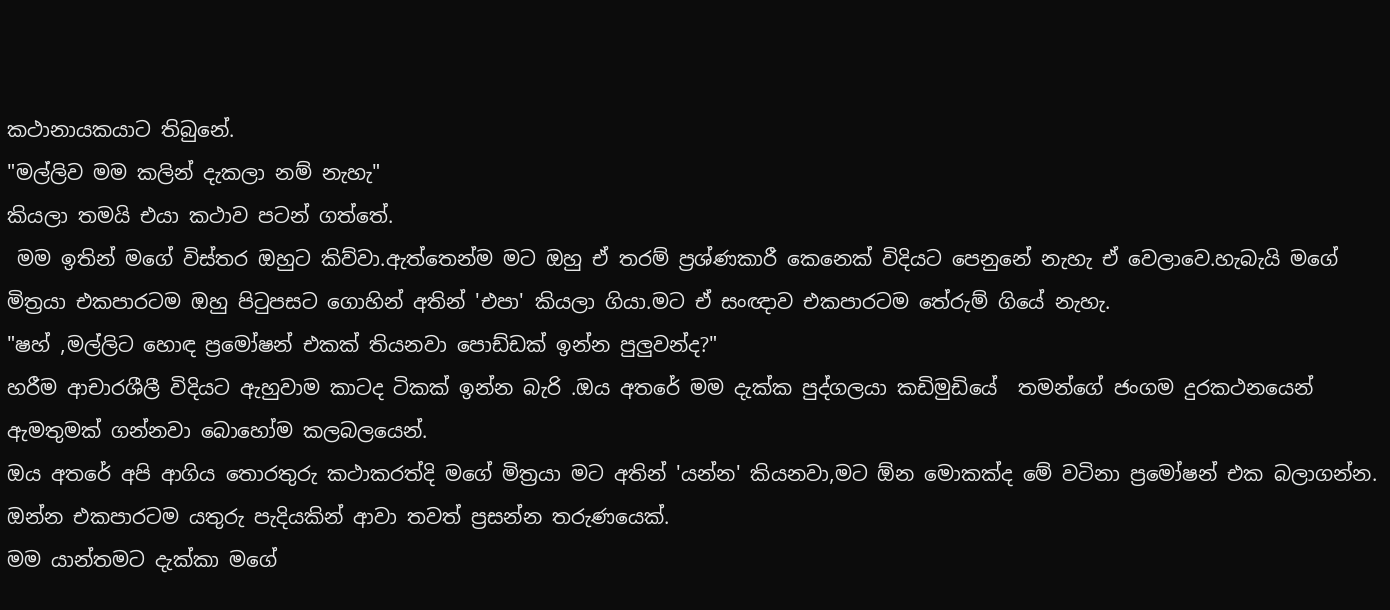කථානායකයාට තිබුනේ.
"මල්ලිව මම කලින් දැකලා නම් නැහැ"
කියලා තමයි එයා කථාව පටන් ගත්තේ.
 මම ඉතින් මගේ විස්තර ඔහුට කිව්වා.ඇත්තෙන්ම මට ඔහු ඒ තරම් ප්‍රශ්ණකාරී කෙනෙක් විදියට පෙනුනේ නැහැ ඒ වෙලාවෙ.හැබැයි මගේ මිත්‍රයා එකපාරටම ඔහු පිටුපසට ගොහින් අතින් 'එපා' කියලා ගියා.මට ඒ සංඥාව එකපාරටම තේරුම් ගියේ නැහැ.
"ෂහ් ,මල්ලිට හොඳ ප්‍රමෝෂන් එකක් තියනවා පොඩ්ඩක් ඉන්න පුලුවන්ද?"
හරීම ආචාරශීලී විදියට ඇහුවාම කාටද ටිකක් ඉන්න බැරි .ඔය අතරේ මම දැක්ක පුද්ගලයා කඩිමුඩියේ  තමන්ගේ ජංගම දුරකථනයෙන් ඇමතුමක් ගන්නවා බොහෝම කලබලයෙන්.
ඔය අතරේ අපි ආගිය තොරතුරු කථාකරත්දි මගේ මිත්‍රයා මට අතින් 'යන්න' කියනවා,මට ඕන මොකක්ද මේ වටිනා ප්‍රමෝෂන් එක බලාගන්න.
ඔන්න එකපාරටම යතුරු පැදියකින් ආවා තවත් ප්‍රසන්න තරුණයෙක්.
මම යාන්තමට දැක්කා මගේ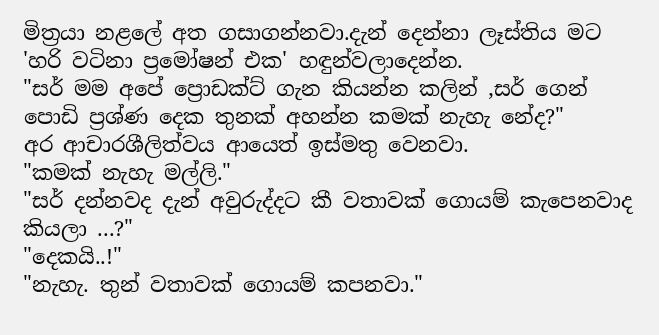මිත්‍රයා නළලේ අත ගසාගන්නවා.දැන් දෙන්නා ලෑස්තිය මට 'හරි වටිනා ප්‍රමෝෂන් එක' හඳුන්වලාදෙන්න.
"සර් මම අපේ ප්‍රොඩක්ට් ගැන කියන්න කලින් ,සර් ගෙන් පොඩි ප්‍රශ්ණ දෙක තුනක් අහන්න කමක් නැහැ නේද?"
අර ආචාරශීලිත්වය ආයෙත් ඉස්මතු වෙනවා.
"කමක් නැහැ මල්ලි."
"සර් දන්නවද දැන් අවුරුද්දට කී වතාවක් ගොයම් කැපෙනවාද කියලා ...?"
"දෙකයි..!"
"නැහැ. තුන් වතාවක් ගොයම් කපනවා."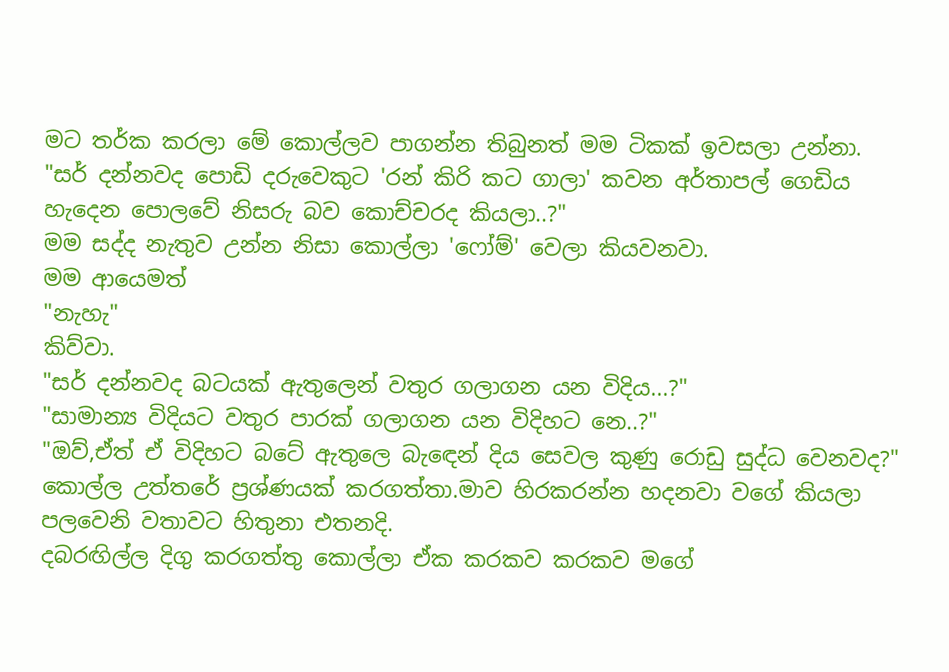මට තර්ක කරලා මේ කොල්ලව පාගන්න තිබුනත් මම ටිකක් ඉවසලා උන්නා.
"සර් දන්නවද පොඩි දරුවෙකුට 'රන් කිරි කට ගාලා' කවන අර්තාපල් ගෙඩිය හැදෙන පොලවේ නිසරු බව කොච්චරද කියලා..?"
මම සද්ද නැතුව උන්න නිසා කොල්ලා 'ෆෝම්' වෙලා කියවනවා.
මම ආයෙමත්
"නැහැ"
කිව්වා.
"සර් දන්නවද බටයක් ඇතුලෙන් වතුර ගලාගන යන විදිය...?"
"සාමාන්‍ය විදියට වතුර පාරක් ගලාගන යන විදිහට නෙ..?"
"ඔව්,ඒත් ඒ විදිහට බටේ ඇතුලෙ බැඳෙන් දිය සෙවල කුණු රොඩු සුද්ධ වෙනවද?"
කොල්ල උත්තරේ ප්‍රශ්ණයක් කරගත්තා.මාව හිරකරන්න හදනවා වගේ කියලා පලවෙනි වතාවට හිතුනා එතනදි.
දබරඟිල්ල දිගු කරගත්තු කොල්ලා ඒක කරකව කරකව මගේ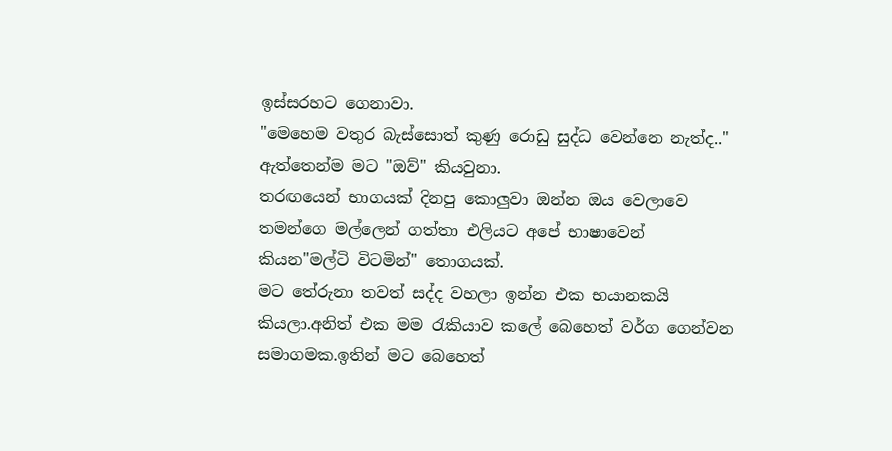ඉස්සරහට ගෙනාවා.
"මෙහෙම වතුර බැස්සොත් කුණු රොඩු සුද්ධ වෙන්නෙ නැත්ද.."
ඇත්තෙන්ම මට "ඔව්" කියවුනා.
තරඟයෙන් භාගයක් දිනපු කොලුවා ඔන්න ඔය වෙලාවෙ තමන්ගෙ මල්ලෙන් ගත්තා එලියට අපේ භාෂාවෙන් කියන"මල්ටි විටමින්" තොගයක්.
මට තේරුනා තවත් සද්ද වහලා ඉන්න එක භයානකයි කියලා.අනිත් එක මම රැකියාව කලේ බෙහෙත් වර්ග ගෙන්වන සමාගමක.ඉතින් මට බෙහෙත්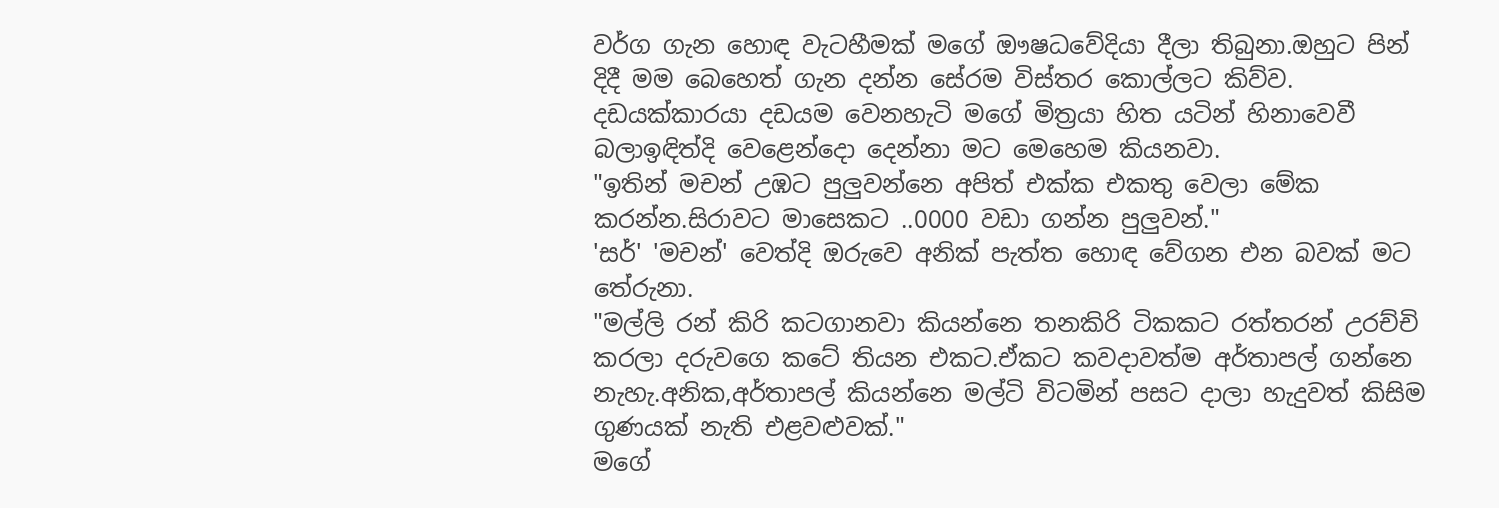වර්ග ගැන හොඳ වැටහීමක් මගේ ඖෂධවේදියා දීලා තිබුනා.ඔහුට පින් දිදී මම බෙහෙත් ගැන දන්න සේරම විස්තර කොල්ලට කිව්ව.
දඩයක්කාරයා දඩයම වෙනහැටි මගේ මිත්‍රයා හිත යටින් හිනාවෙවී බලාඉඳිත්දි වෙළෙන්දො දෙන්නා මට මෙහෙම කියනවා.
"ඉතින් මචන් උඹට පුලුවන්නෙ අපිත් එක්ක එකතු වෙලා මේක කරන්න.සිරාවට මාසෙකට ..0000 වඩා ගන්න පුලුවන්."
'සර්' 'මචන්' වෙත්දි ඔරුවෙ අනික් පැත්ත හොඳ වේගන එන බවක් මට තේරුනා.
"මල්ලි රන් කිරි කටගානවා කියන්නෙ තනකිරි ටිකකට රත්තරන් උරච්චි කරලා දරුවගෙ කටේ තියන එකට.ඒකට කවදාවත්ම අර්තාපල් ගන්නෙ නැහැ.අනික,අර්තාපල් කියන්නෙ මල්ටි විටමින් පසට දාලා හැදුවත් කිසිම ගුණයක් නැති එළවළුවක්."
මගේ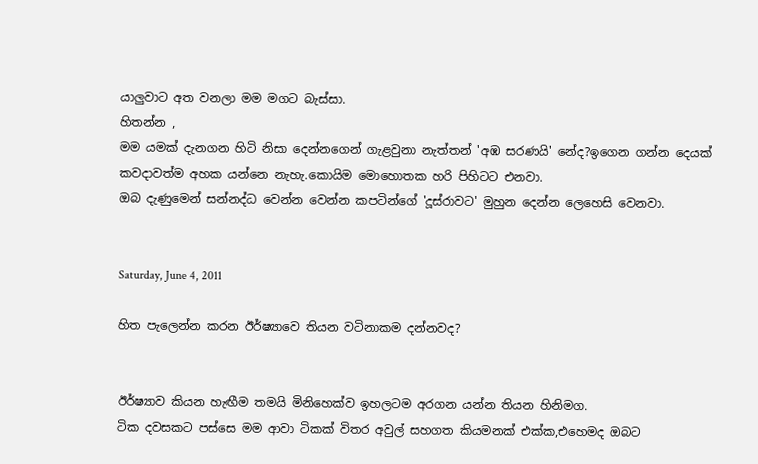යාලුවාට අත වනලා මම මගට බැස්සා.
හිතන්න ,
මම යමක් දැනගන හිටි නිසා දෙන්නගෙන් ගැළවුනා නැත්තන් 'අඹ සරණයි' නේද?ඉගෙන ගන්න දෙයක් කවදාවත්ම අහක යන්නෙ නැහැ.කොයිම මොහොතක හරි පිහිටට එනවා.
ඔබ දැණුමෙන් සන්නද්ධ වෙන්න වෙන්න කපටින්ගේ 'දූස්රාවට' මුහුන දෙන්න ලෙහෙසි වෙනවා.


Saturday, June 4, 2011

හිත පැලෙන්න කරන ඊර්ෂ්‍යාවෙ තියන වටිනාකම දන්නවද?


ඊර්ෂ්‍යාව කියන හැඟීම තමයි මිනිහෙක්ව ඉහලටම අරගන යන්න තියන හිනිමග.
ටික දවසකට පස්සෙ මම ආවා ටිකක් විතර අවුල් සහගත කියමනක් එක්ක,එහෙමද ඔබට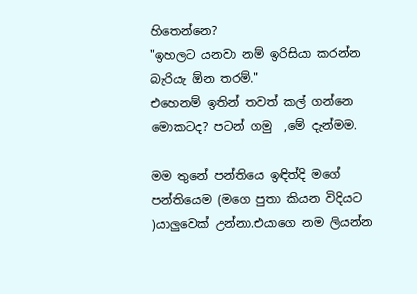හිතෙන්නෙ?
"ඉහලට යනවා නම් ඉරිසියා කරන්න බැරියැ ඕන තරම්."
එහෙනම් ඉතින් තවත් කල් ගන්නෙ මොකටද? පටන් ගමු  ,මේ දැන්මම.

මම තුනේ පන්තියෙ ඉඳිත්දි මගේ පන්තියෙම (මගෙ පුතා කියන විදියට )යාලුවෙක් උන්නා.එයාගෙ නම ලියන්න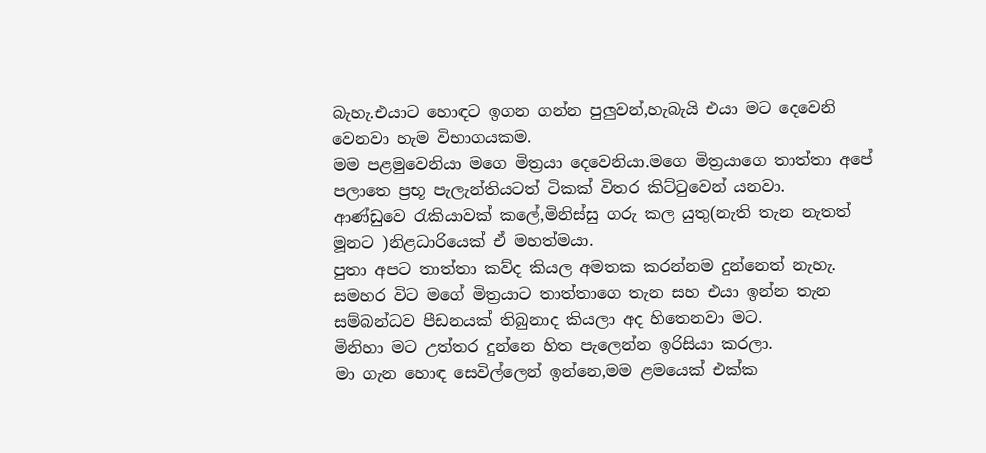බැහැ.එයාට හොඳට ඉගන ගන්න පුලුවන්,හැබැයි එයා මට දෙවෙනි වෙනවා හැම විභාගයකම.
මම පළමුවෙනියා මගෙ මිත්‍රයා දෙවෙනියා.මගෙ මිත්‍රයාගෙ තාත්තා අපේ පලාතෙ ප්‍රභූ පැලැන්තියටත් ටිකක් විතර කිට්ටුවෙන් යනවා.
ආණ්ඩුවෙ රැකියාවක් කලේ,මිනිස්සු ගරු කල යුතු(නැති තැන නැතත් මූනට )නිළධාරියෙක් ඒ මහත්මයා.
පුතා අපට තාත්තා කව්ද කියල අමතක කරන්නම දුන්නෙත් නැහැ.
සමහර විට මගේ මිත්‍රයාට තාත්තාගෙ තැන සහ එයා ඉන්න තැන සම්බන්ධව පීඩනයක් තිබුනාද කියලා අද හිතෙනවා මට.
මිනිහා මට උත්තර දුන්නෙ හිත පැලෙන්න ඉරිසියා කරලා.
මා ගැන හොඳ සෙවිල්ලෙන් ඉන්නෙ,මම ළමයෙක් එක්ක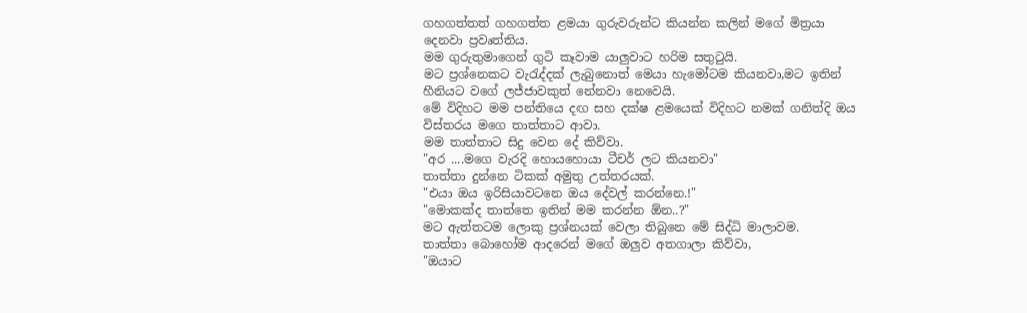ගහගත්තත් ගහගත්ත ළමයා ගුරුවරුන්ට කියන්න කලින් මගේ මිත්‍රයා දෙනවා ප්‍රවෘත්තිය.
මම ගුරුතුමාගෙන් ගුටි කෑවාම යාලුවාට හරිම සතුටුයි.
මට ප්‍රශ්නෙකට වැරැද්දක් ලැබුනොත් මෙයා හැමෝටම කියනවා,මට ඉතින් හීනියට වගේ ලජ්ජාවකුත් නේනවා නෙවෙයි.
මේ විදිහට මම පන්තියෙ දඟ සහ දක්ෂ ළමයෙක් විදිහට නමක් ගනිත්දි ඔය විස්තරය මගෙ තාත්තාට ආවා.
මම තාත්තාට සිදු වෙන දේ කිව්වා.
"අර ....මගෙ වැරදි හොයහොයා ටීචර් ලට කියනවා"
තාත්තා දුන්නෙ ටිකක් අමුතු උත්තරයක්.
"එයා ඔය ඉරිසියාවටනෙ ඔය දේවල් කරන්නෙ.!"
"මොකක්ද තාත්තෙ ඉතින් මම කරන්න ඕන..?"
මට ඇත්තටම ලොකු ප්‍රශ්නයක් වෙලා තිබුනෙ මේ සිද්ධි මාලාවම.
තාත්තා බොහෝම ආදරෙන් මගේ ඔලුව අතගාලා කිව්වා,
"ඔයාට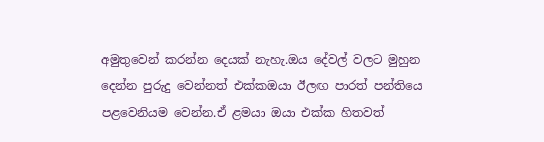අමුතුවෙන් කරන්න දෙයක් නැහැ.ඔය දේවල් වලට මුහුන දෙන්න පුරුදු වෙන්නත් එක්කඔයා ඊලඟ පාරත් පන්තියෙ පළවෙනියම වෙන්න.ඒ ළමයා ඔයා එක්ක හිතවත්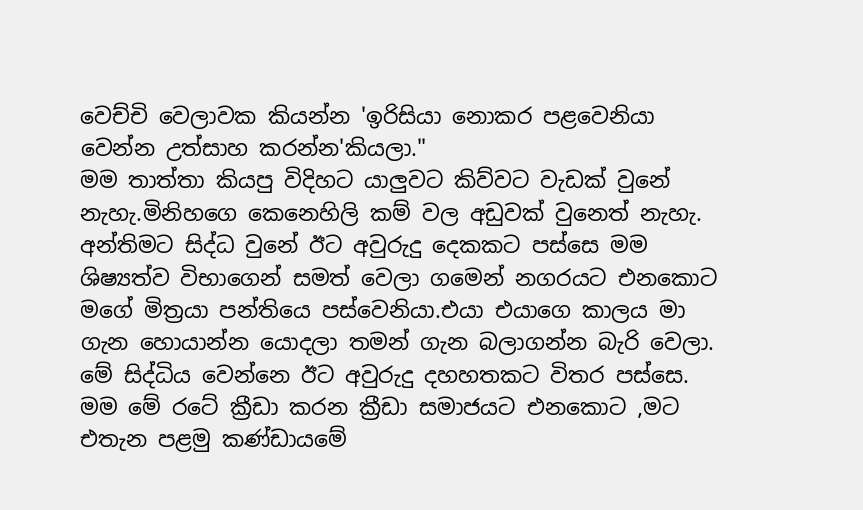වෙච්චි වෙලාවක කියන්න 'ඉරිසියා නොකර පළවෙනියා වෙන්න උත්සාහ කරන්න'කියලා."
මම තාත්තා කියපු විදිහට යාලුවට කිව්වට වැඩක් වුනේ නැහැ.මිනිහගෙ කෙනෙහිලි කම් වල අඩුවක් වුනෙත් නැහැ.
අන්තිමට සිද්ධ වුනේ ඊට අවුරුදු දෙකකට පස්සෙ මම ශිෂ්‍යත්ව විභාගෙන් සමත් වෙලා ගමෙන් නගරයට එනකොට මගේ මිත්‍රයා පන්තියෙ පස්වෙනියා.එයා එයාගෙ කාලය මා ගැන හොයාන්න යොදලා තමන් ගැන බලාගන්න බැරි වෙලා.
මේ සිද්ධිය වෙන්නෙ ඊට අවුරුදු දහහතකට විතර පස්සෙ.
මම මේ රටේ ක්‍රීඩා කරන ක්‍රීඩා සමාජයට එනකොට ,මට එතැන පළමු කණ්ඩායමේ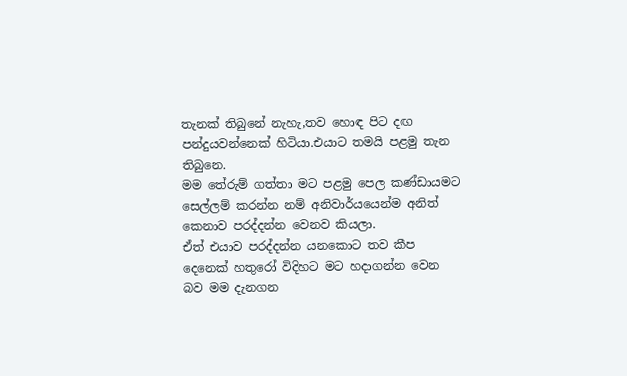තැනක් තිබුනේ නැහැ,තව හොඳ පිට දඟ පන්දුයවන්නෙක් හිටියා.එයාට තමයි පළමු තැන තිබුනෙ.
මම තේරුම් ගත්තා මට පළමු පෙල කණ්ඩායමට සෙල්ලම් කරන්න නම් අනිවාර්යයෙන්ම අනිත් කෙනාව පරද්දන්න වෙනව කියලා.
ඒත් එයාව පරද්දන්න යනකොට තව කීප දෙනෙක් හතුරෝ විදිහට මට හදාගන්න වෙන බව මම දැනගන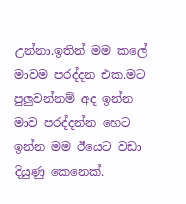උන්නා.ඉතින් මම කලේ මාවම පරද්දන එක.මට පුලුවන්නම් අද ඉන්න මාව පරද්දන්න හෙට ඉන්න මම ඊයෙට වඩා දියුණු කෙනෙක්.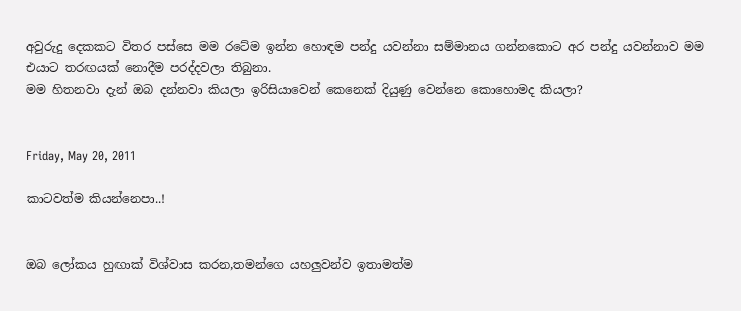අවුරුදු දෙකකට විතර පස්සෙ මම රටේම ඉන්න හොඳම පන්දු යවන්නා සම්මානය ගන්නකොට අර පන්දු යවන්නාව මම එයාට තරඟයක් නොදීම පරද්දවලා තිබුනා.
මම හිතනවා දැන් ඔබ දන්නවා කියලා ඉරිසියාවෙන් කෙනෙක් දියුණු වෙන්නෙ කොහොමද කියලා?


Friday, May 20, 2011

කාටවත්ම කියන්නෙපා..!


ඔබ ලෝකය හුඟාක් විශ්වාස කරන,තමන්ගෙ යහලුවන්ව ඉතාමත්ම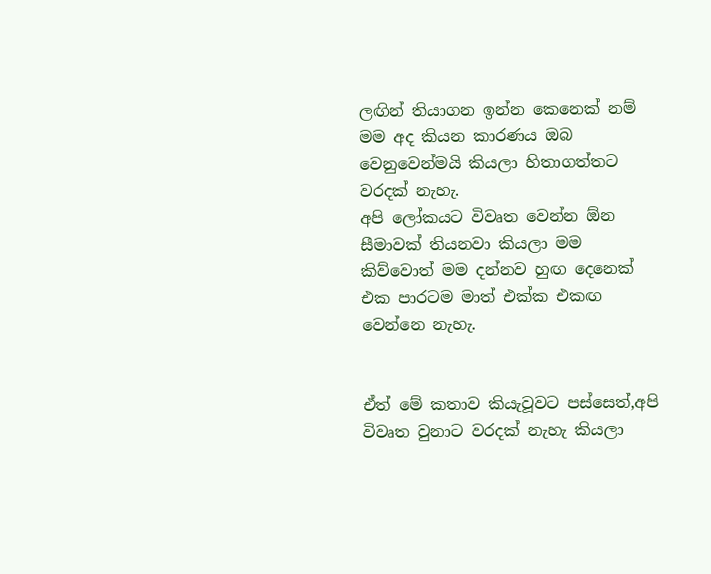ලඟින් තියාගන ඉන්න කෙනෙක් නම් මම අද කියන කාරණය ඔබ වෙනුවෙන්මයි කියලා හිතාගත්තට වරදක් නැහැ.
අපි ලෝකයට විවෘත වෙන්න ඕන සීමාවක් තියනවා කියලා මම කිව්වොත් මම දන්නව හුඟ දෙනෙක් එක පාරටම මාත් එක්ක එකඟ වෙන්නෙ නැහැ.


ඒත් මේ කතාව කියැවූවට පස්සෙත්,අපි විවෘත වුනාට වරදක් නැහැ කියලා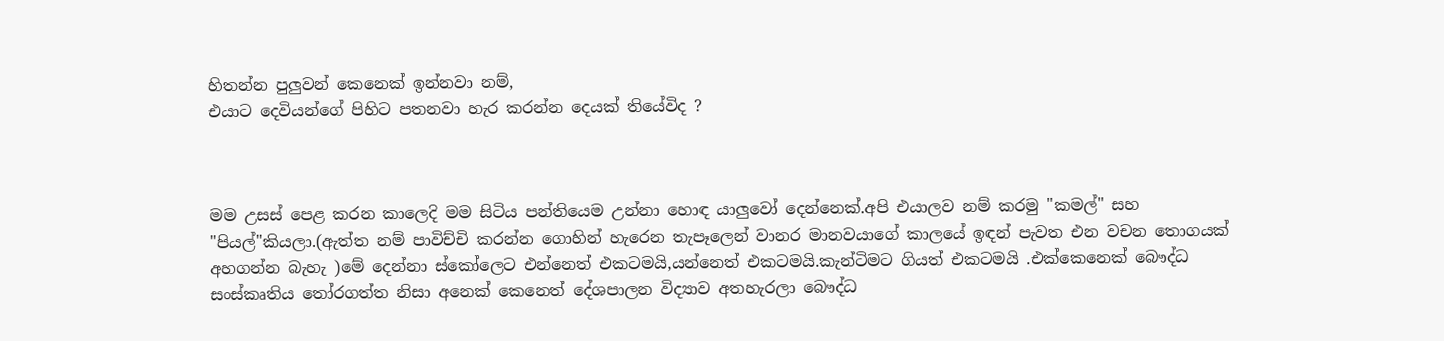හිතන්න පුලුවන් කෙනෙක් ඉන්නවා නම්,
එයාට දෙවියන්ගේ පිහිට පතනවා හැර කරන්න දෙයක් තියේවිද ?



මම උසස් පෙළ කරන කාලෙදි මම සිටිය පන්තියෙම උන්නා හොඳ යාලුවෝ දෙන්නෙක්.අපි එයාලව නම් කරමු "කමල්" සහ "පියල්"කියලා.(ඇත්ත නම් පාවිච්චි කරන්න ගොහින් හැරෙන තැපෑලෙන් වානර මානවයාගේ කාලයේ ඉඳන් පැවත එන වචන තොගයක් අහගන්න බැහැ )මේ දෙන්නා ස්කෝලෙට එන්නෙත් එකටමයි,යන්නෙත් එකටමයි.කැන්ටිමට ගියත් එකටමයි .එක්කෙනෙක් බෞද්ධ සංස්කෘතිය තෝරගත්ත නිසා අනෙක් කෙනෙත් දේශපාලන විද්‍යාව අතහැරලා බෞද්ධ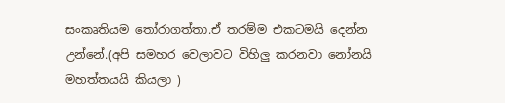සංකෘතියම තෝරාගත්තා.ඒ තරම්ම එකටමයි දෙන්න උන්නේ.(අපි සමහර වෙලාවට විහිලු කරනවා නෝනයි මහත්තයයි කියලා )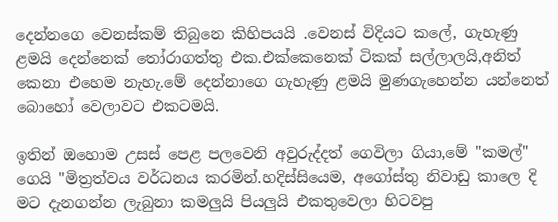දෙන්නගෙ වෙනස්කම් තිබුනෙ කිහිපයයි .වෙනස් විදියට කලේ, ගැහැණු ළමයි දෙන්නෙක් තෝරාගත්තු එක.එක්කෙනෙක් ටිකක් සල්ලාලයි,අනිත් කෙනා එහෙම නැහැ.මේ දෙන්නාගෙ ගැහැණු ළමයි මුණගැහෙන්න යන්නෙත් බොහෝ වෙලාවට එකටමයි.

ඉතින් ඔහොම උසස් පෙළ පලවෙනි අවුරුද්දත් ගෙවිලා ගියා,මේ "කමල්" ගෙයි "මිත්‍රත්වය වර්ධනය කරමින්.හදිස්සියෙම, අගෝස්තු නිවාඩු කාලෙ දි මට දැනගන්න ලැබුනා කමලුයි පියලුයි එකතුවෙලා හිටවපු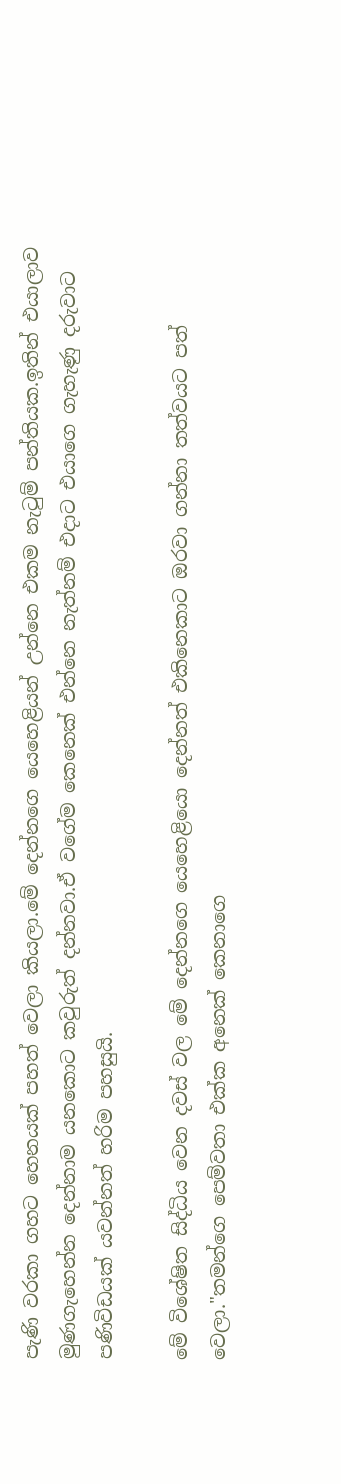පැණි වරකා ගහට හෙනයක් පහත් වෙලා කියලා.මේ දෙන්නගෙ යෙහෙළියන් උන්නෙ එකම නැටුම් පන්තියක.ඉතින් එයාලාව මුණගැහෙන්න දෙන්නාම යනකොට කවුරුත් දන්නවා.ඒ වගේම කෙනෙක් එන්නෙ නැත්නම් එදාට එයාගෙ ගැහැණු දරුවාට පණිවිඩයක් යවන්නත් හරිම පහසුයි.

මේ විශේෂිත සිද්ධිය වෙන දවස් වල මේ දෙන්නගෙ යෙහෙළියො දෙන්නත් එකිනෙකාට ඔරවා ගන්නා තත්වයට පත් වෙලා."තමන්ගෙ පෙම්වතා එක්ක අනෙක් කෙනාගෙ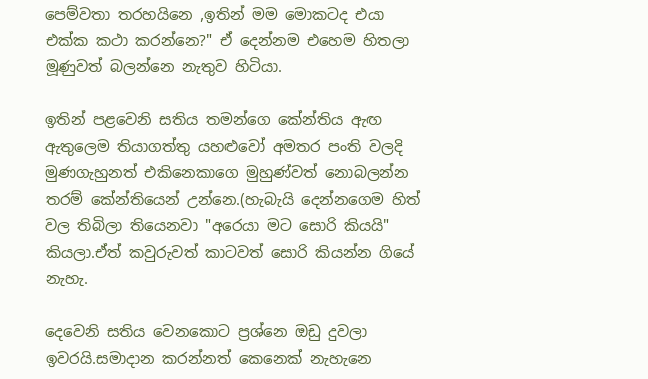පෙම්වතා තරහයිනෙ ,ඉතින් මම මොකටද එයා එක්ක කථා කරන්නෙ?" ඒ දෙන්නම එහෙම හිතලා මූණුවත් බලන්නෙ නැතුව හිටියා.

ඉතින් පළවෙනි සතිය තමන්ගෙ කේන්තිය ඇඟ ඇතුලෙම තියාගත්තු යහළුවෝ අමතර පංති වලදි මුණගැහුනත් එකිනෙකාගෙ මුහුණ්වත් නොබලන්න තරම් කේන්තියෙන් උන්නෙ.(හැබැයි දෙන්නගෙම හිත් වල තිබිලා තියෙනවා "අරෙයා මට සොරි කියයි" කියලා.ඒත් කවුරුවත් කාටවත් සොරි කියන්න ගියේ නැහැ.

දෙවෙනි සතිය වෙනකොට ප්‍රශ්නෙ ඔඩු දුවලා ඉවරයි.සමාදාන කරන්නත් කෙනෙක් නැහැනෙ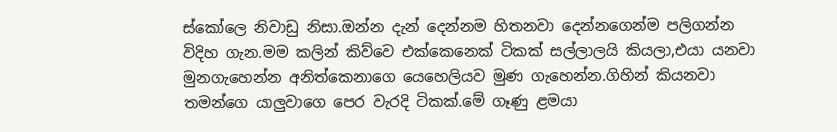ස්කෝලෙ නිවාඩු නිසා.ඔන්න දැන් දෙන්නම හිතනවා දෙන්නගෙන්ම පලිගන්න විදිහ ගැන.මම කලින් කිව්වෙ එක්කෙනෙක් ටිකක් සල්ලාලයි කියලා,එයා යනවා මුනගැහෙන්න අනිත්කෙනාගෙ යෙහෙලියව මුණ ගැහෙන්න.ගිහින් කියනවා තමන්ගෙ යාලුවාගෙ පෙර වැරදි ටිකක්.මේ ගෑණු ළමයා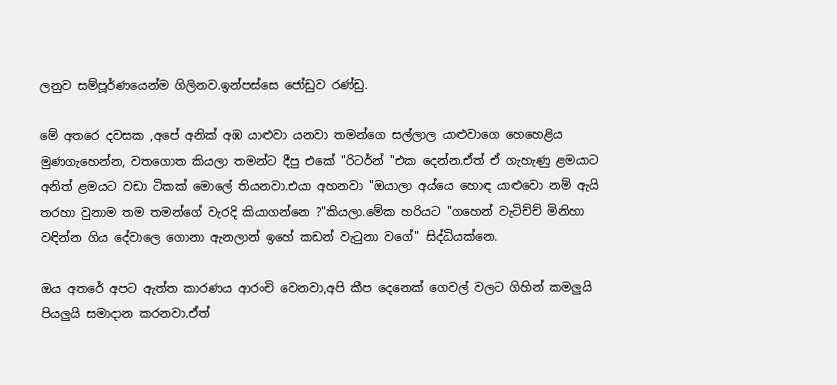ලනුව සම්පූර්ණයෙන්ම ගිලිනව.ඉන්පස්සෙ ජෝඩුව රණ්ඩු.

මේ අතරෙ දවසක ,අපේ අනික් අඹ යාළුවා යනවා තමන්ගෙ සල්ලාල යාළුවාගෙ හෙහෙළිය මුණගැහෙන්න, වතගොත කියලා තමන්ට දීපු එකේ "රිටර්න් "එක දෙන්න.ඒත් ඒ ගැහැණු ළමයාට අනිත් ළමයට වඩා ටිකක් මොලේ තියනවා.එයා අහනවා "ඔයාලා අය්යෙ හොඳ යාළුවො නම් ඇයි තරහා වුනාම තම තමන්ගේ වැරදි කියාගන්නෙ ?"කියලා.මේක හරියට "ගහෙන් වැටිච්ච් මිනිහා වඳින්න ගිය දේවාලෙ ගොනා ඇනලාන් ඉහේ කඩන් වැටුනා වගේ" සිද්ධියක්නෙ.

ඔය අතරේ අපට ඇත්ත කාරණය ආරංචි වෙනවා,අපි කීප දෙනෙක් ගෙවල් වලට ගිහින් කමලුයි පියලුයි සමාදාන කරනවා.ඒත්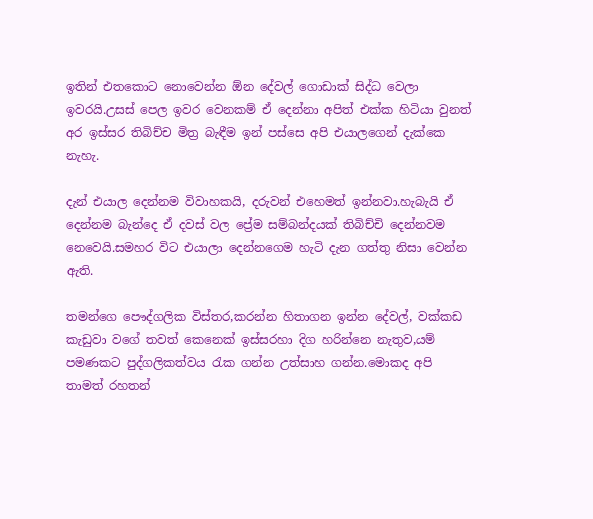ඉතින් එතකොට නොවෙන්න ඕන දේවල් ගොඩාක් සිද්ධ වෙලා ඉවරයි.උසස් පෙල ඉවර වෙනකම් ඒ දෙන්නා අපිත් එක්ක හිටියා වුනත් අර ඉස්සර තිබිච්ච මිත්‍ර බැඳීම ඉන් පස්සෙ අපි එයාලගෙන් දැක්කෙ නැහැ.

දැන් එයාල දෙන්නම විවාහකයි, දරුවන් එහෙමත් ඉන්නවා.හැබැයි ඒ දෙන්නම බැන්දෙ ඒ දවස් වල ප්‍රේම සම්බන්දයක් තිබිච්චි දෙන්නවම නෙවෙයි.සමහර විට එයාලා දෙන්නගෙම හැටි දැන ගත්තු නිසා වෙන්න ඇති.

තමන්ගෙ පෞද්ගලික විස්තර,කරන්න හිතාගන ඉන්න දේවල්, වක්කඩ කැඩුවා වගේ තවත් කෙනෙක් ඉස්සරහා දිග හරින්නෙ නැතුව,යම් පමණකට පුද්ගලිකත්වය රැක ගන්න උත්සාහ ගන්න.මොකද අපි තාමත් රහතන්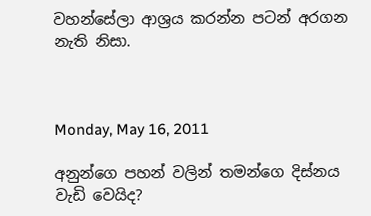වහන්සේලා ආශ්‍රය කරන්න පටන් අරගන නැති නිසා.



Monday, May 16, 2011

අනුන්ගෙ පහන් වලින් තමන්ගෙ දිස්නය වැඩි වෙයිද?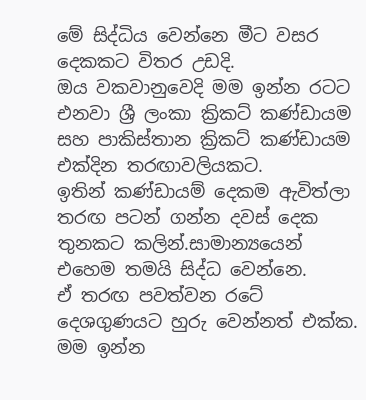මේ සිද්ධිය වෙන්නෙ මීට වසර දෙකකට විතර උඩදි.
ඔය වකවානුවෙදි මම ඉන්න රටට එනවා ශ්‍රී ලංකා ක්‍රිකට් කණ්ඩායම සහ පාකිස්තාන ක්‍රිකට් කණ්ඩායම එක්දින තරඟාවලියකට.
ඉතින් කණ්ඩායම් දෙකම ඇවිත්ලා තරඟ පටන් ගන්න දවස් දෙක තුනකට කලින්.සාමාන්‍යයෙන් එහෙම තමයි සිද්ධ වෙන්නෙ.
ඒ තරඟ පවත්වන රටේ දෙශගුණයට හුරු වෙන්නත් එක්ක.
මම ඉන්න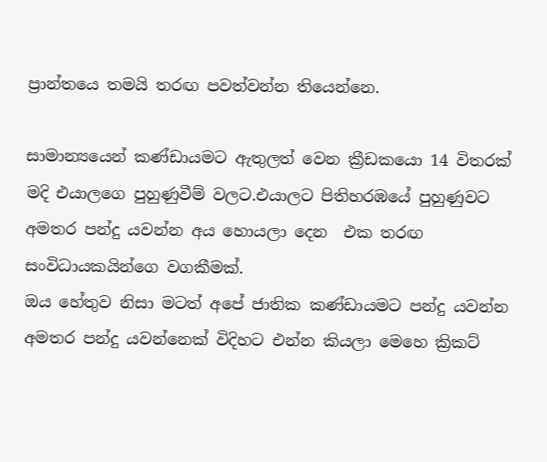ප්‍රාන්තයෙ තමයි තරඟ පවත්වන්න තියෙන්නෙ.

සාමාන්‍යයෙන් කණ්ඩායමට ඇතුලත් වෙන ක්‍රීඩකයො 14 විතරක් මදි එයාලගෙ පුහුණුවීම් වලට.එයාලට පිතිහරඹයේ පුහුණුවට අමතර පන්දු යවන්න අය හොයලා දෙන  එක තරඟ සංවිධායකයින්ගෙ වගකීමක්.
ඔය හේතුව නිසා මටත් අපේ ජාතික කණ්ඩායමට පන්දු යවන්න අමතර පන්දු යවන්නෙක් විදිහට එන්න කියලා මෙහෙ ක්‍රිකට්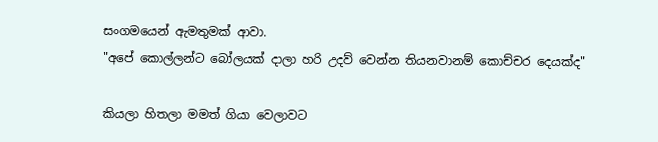සංගමයෙන් ඇමතුමක් ආවා.
"අපේ කොල්ලන්ට බෝලයක් දාලා හරි උදව් වෙන්න තියනවානම් කොච්චර දෙයක්ද"

කියලා හිතලා මමත් ගියා වෙලාවට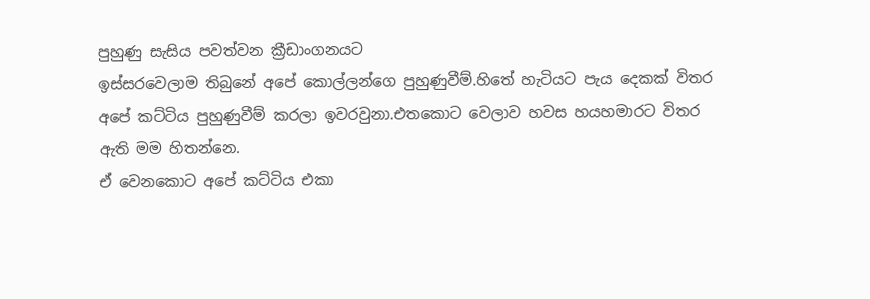පුහුණු සැසිය පවත්වන ක්‍රීඩාංගනයට
ඉස්සරවෙලාම තිබුනේ අපේ කොල්ලන්ගෙ පුහුණුවීම්.හිතේ හැටියට පැය දෙකක් විතර අපේ කට්ටිය පුහුණුවීම් කරලා ඉවරවුනා.එතකොට වෙලාව හවස හයහමාරට විතර ඇති මම හිතන්නෙ.
ඒ වෙනකොට අපේ කට්ටිය එකා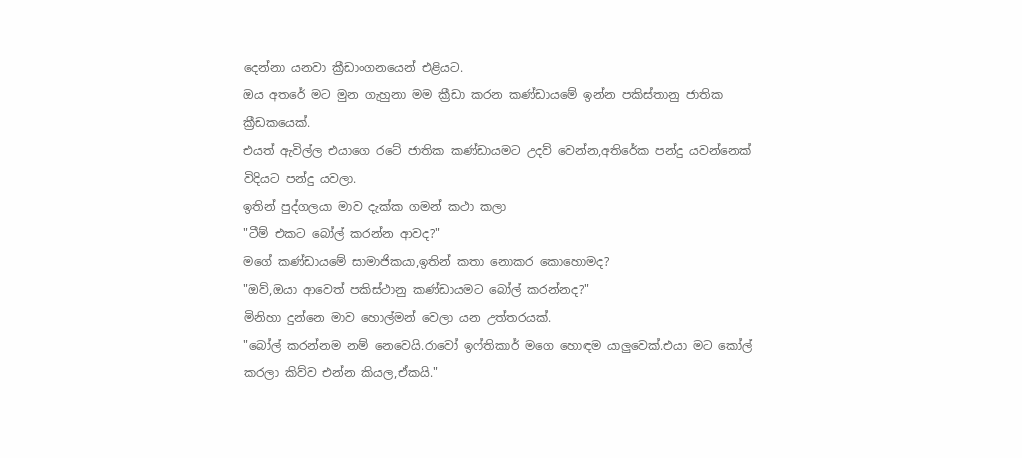දෙන්නා යනවා ක්‍රීඩාංගනයෙන් එළියට.
ඔය අතරේ මට මුන ගැහුනා මම ක්‍රීඩා කරන කණ්ඩායමේ ඉන්න පකිස්තානු ජාතික ක්‍රීඩකයෙක්.
එයත් ඇවිල්ල එයාගෙ රටේ ජාතික කණ්ඩායමට උදව් වෙන්න,අතිරේක පන්දු යවන්නෙක් විදියට පන්දු යවලා.
ඉතින් පුද්ගලයා මාව දැක්ක ගමන් කථා කලා
"ටීම් එකට බෝල් කරන්න ආවද?"
මගේ කණ්ඩායමේ සාමාජිකයා,ඉතින් කතා නොකර කොහොමද?
"ඔව්,ඔයා ආවෙත් පකිස්ථානු කණ්ඩායමට බෝල් කරන්නද?"
මිනිහා දුන්නෙ මාව හොල්මන් වෙලා යන උත්තරයක්.
"බෝල් කරන්නම නම් නෙවෙයි.රාවෝ ඉෆ්තිකාර් මගෙ හොඳම යාලුවෙක්.එයා මට කෝල් කරලා කිව්ව එන්න කියල,ඒකයි."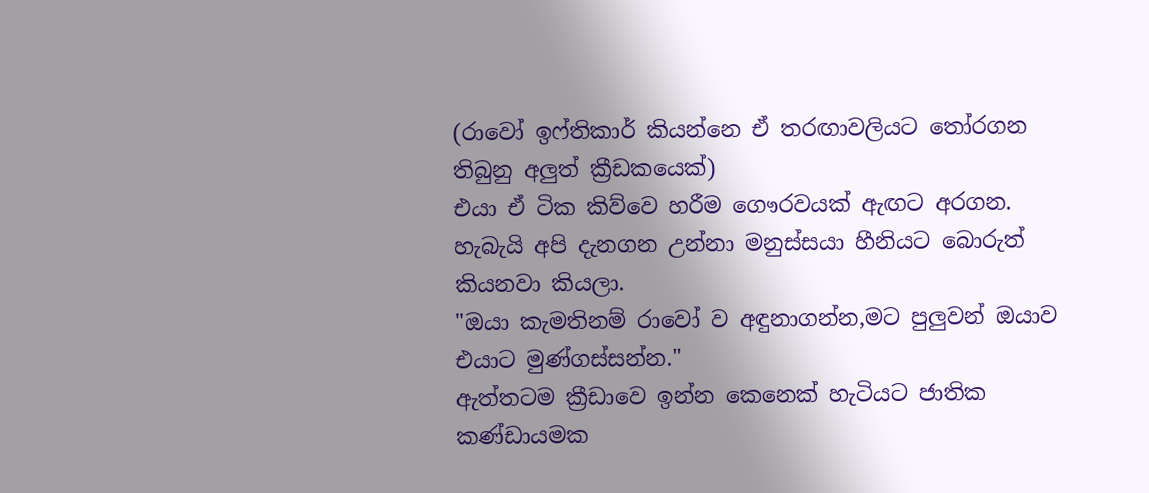(රාවෝ ඉෆ්තිකාර් කියන්නෙ ඒ තරඟාවලියට තෝරගන තිබුනු අලුත් ක්‍රීඩකයෙක්)
එයා ඒ ටික කිව්වෙ හරීම ගෞරවයක් ඇඟට අරගන.
හැබැයි අපි දැනගන උන්නා මනුස්සයා හීනියට බොරුත් කියනවා කියලා.
"ඔයා කැමතිනම් රාවෝ ව අඳුනාගන්න,මට පුලුවන් ඔයාව එයාට මුණ්ගස්සන්න."
ඇත්තටම ක්‍රීඩාවෙ ඉන්න කෙනෙක් හැටියට ජාතික කණ්ඩායමක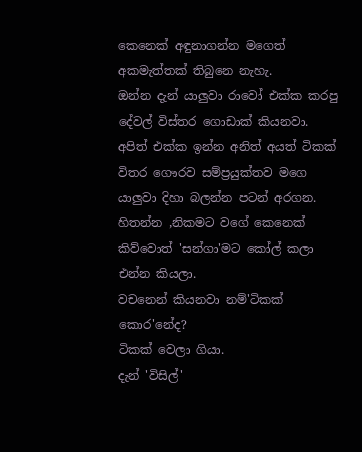කෙනෙක් අඳුනාගන්න මගෙත් අකමැත්තක් තිබුනෙ නැහැ.
ඔන්න දැන් යාලුවා රාවෝ එක්ක කරපු දේවල් විස්තර ගොඩාක් කියනවා.
අපිත් එක්ක ඉන්න අනිත් අයත් ටිකක් විතර ගෞරව සම්ප්‍රයුක්තව මගෙ යාලුවා දිහා බලන්න පටන් අරගන.
හිතන්න ,නිකමට වගේ කෙනෙක් කිව්වොත් 'සන්ගා'මට කෝල් කලා එන්න කියලා.
වචනෙන් කියනවා නම්'ටිකක් කොර'නේද?
ටිකක් වෙලා ගියා.
දැන් 'විසිල්'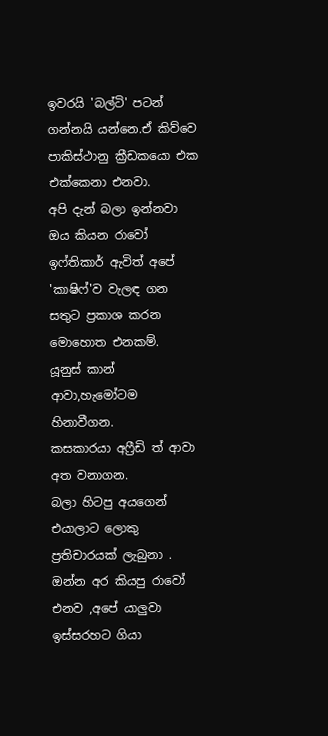ඉවරයි 'බල්ටි' පටන් ගන්නයි යන්නෙ.ඒ කිව්වෙ පාකිස්ථානු ක්‍රීඩකයො එක එක්කෙනා එනවා.
අපි දැන් බලා ඉන්නවා ඔය කියන රාවෝ ඉෆ්තිකාර් ඇවිත් අපේ 'කාෂිෆ්'ව වැලඳ ගන සතුට ප්‍රකාශ කරන මොහොත එනකම්.
යූනුස් කාන් ආවා,හැමෝටම හිනාවීගන.
කසකාරයා අෆ්‍රීඩි ත් ආවා අත වනාගන.
බලා හිටපු අයගෙන් එයාලාට ලොකු ප්‍රතිචාරයක් ලැබුනා .
ඔන්න අර කියපු රාවෝ එනව ,අපේ යාලුවා ඉස්සරහට ගියා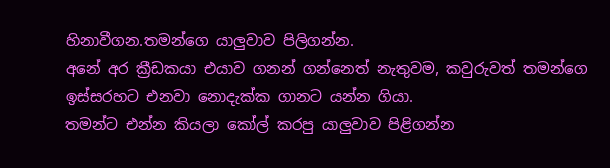හිනාවීගන.තමන්ගෙ යාලුවාව පිලිගන්න.
අනේ අර ක්‍රීඩකයා එයාව ගනන් ගන්නෙත් නැතුවම, කවුරුවත් තමන්ගෙ ඉස්සරහට එනවා නොදැක්ක ගානට යන්න ගියා.
තමන්ට එන්න කියලා කෝල් කරපු යාලුවාව පිළිගන්න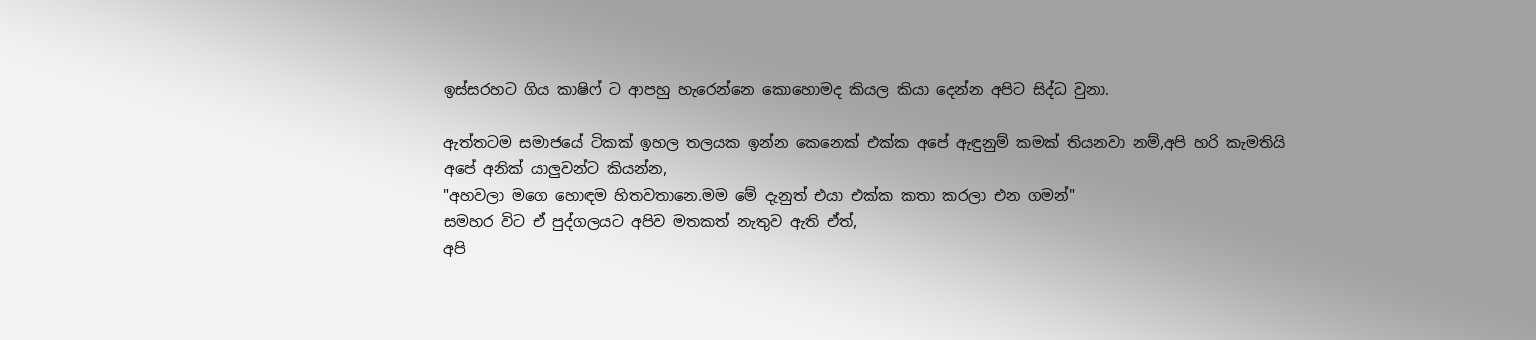ඉස්සරහට ගිය කාෂිෆ් ට ආපහු හැරෙන්නෙ කොහොමද කියල කියා දෙන්න අපිට සිද්ධ වුනා.

ඇත්තටම සමාජයේ ටිකක් ඉහල තලයක ඉන්න කෙනෙක් එක්ක අපේ ඇඳුනුම් කමක් තියනවා නම්,අපි හරි කැමතියි අපේ අනික් යාලුවන්ට කියන්න,
"අහවලා මගෙ හොඳම හිතවතානෙ.මම මේ දැනුත් එයා එක්ක කතා කරලා එන ගමන්"
සමහර විට ඒ පුද්ගලයට අපිව මතකත් නැතුව ඇති ඒත්,
අපි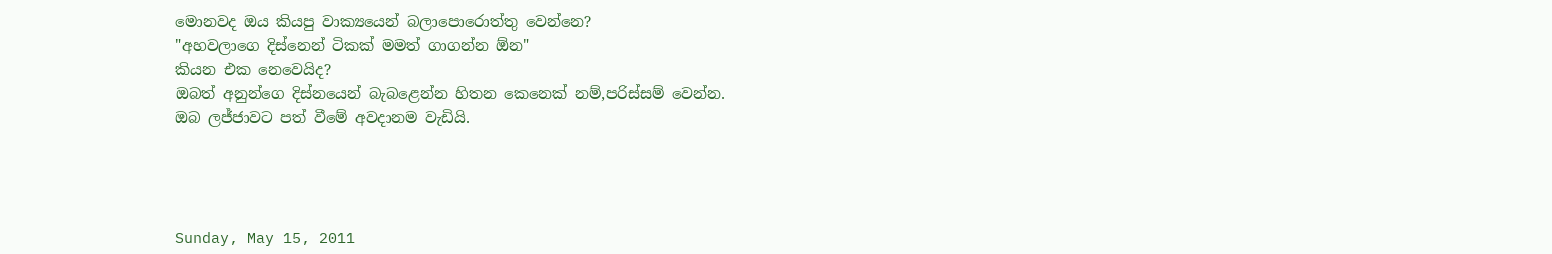මොනවද ඔය කියපු වාක්‍යයෙන් බලාපොරොත්තු වෙන්නෙ?
"අහවලාගෙ දිස්නෙන් ටිකක් මමත් ගාගන්න ඕන"
කියන එක නෙවෙයිද?
ඔබත් අනුන්ගෙ දිස්නයෙන් බැබළෙන්න හිතන කෙනෙක් නම්,පරිස්සම් වෙන්න.
ඔබ ලජ්ජාවට පත් වීමේ අවදානම වැඩියි.




Sunday, May 15, 2011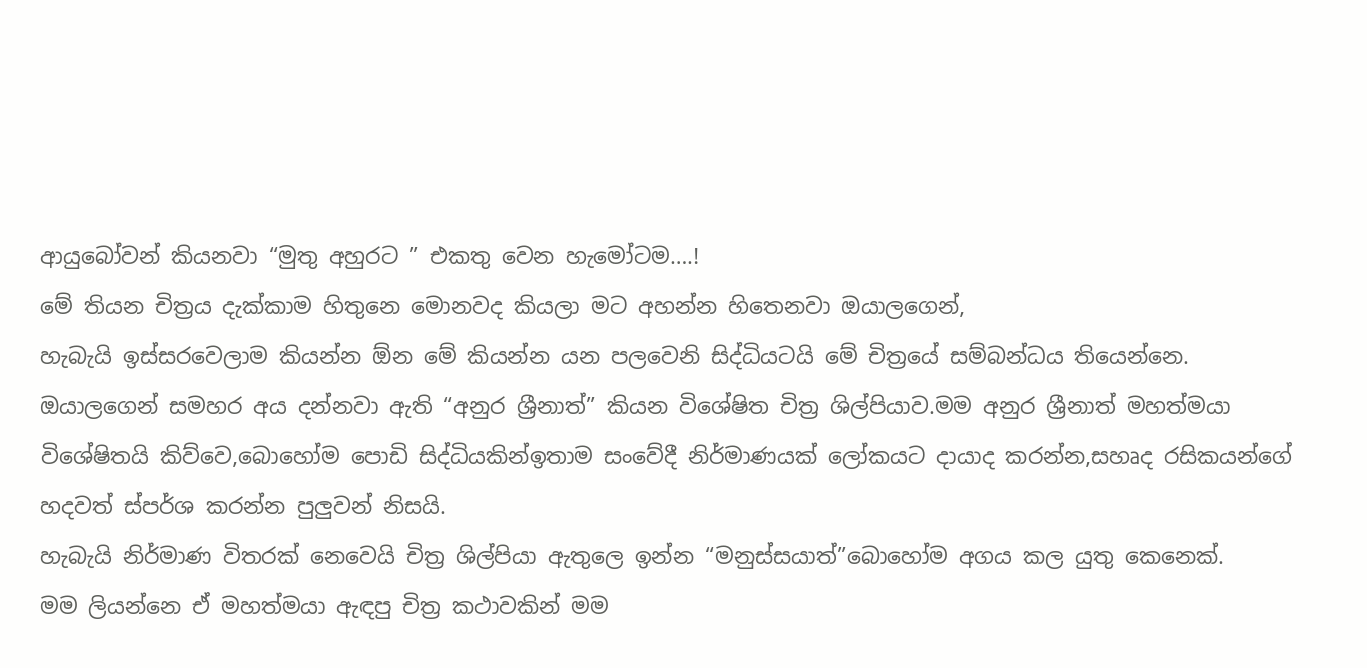ආයුබෝවන් කියනවා “මුතු අහුරට ” එකතු වෙන හැමෝටම….!
මේ තියන චිත්‍රය දැක්කාම හිතුනෙ මොනවද කියලා මට අහන්න හිතෙනවා ඔයාලගෙන්,
හැබැයි ඉස්සරවෙලාම කියන්න ඕන මේ කියන්න යන පලවෙනි සිද්ධියටයි මේ චිත්‍රයේ සම්බන්ධය තියෙන්නෙ.
ඔයාලගෙන් සමහර අය දන්නවා ඇති “අනුර ශ්‍රීනාත්” කියන විශේෂිත චිත්‍ර ශිල්පියාව.මම අනුර ශ්‍රීනාත් මහත්මයා විශේෂිතයි කිව්වෙ,බොහෝම පොඩි සිද්ධියකින්ඉතාම සංවේදී නිර්මාණයක් ලෝකයට දායාද කරන්න,සහෘද රසිකයන්ගේ හදවත් ස්පර්ශ කරන්න පුලුවන් නිසයි.
හැබැයි නිර්මාණ විතරක් නෙවෙයි චිත්‍ර ශිල්පියා ඇතුලෙ ඉන්න “මනුස්සයාත්”බොහෝම අගය කල යුතු කෙනෙක්.
මම ලියන්නෙ ඒ මහත්මයා ඇඳපු චිත්‍ර කථාවකින් මම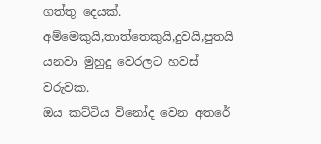ගත්තු දෙයක්.
අම්මෙකුයි,තාත්තෙකුයි,දුවයි,පුතයි යනවා මුහුදු වෙරලට හවස් වරුවක.
ඔය කට්ටිය විනෝද වෙන අතරේ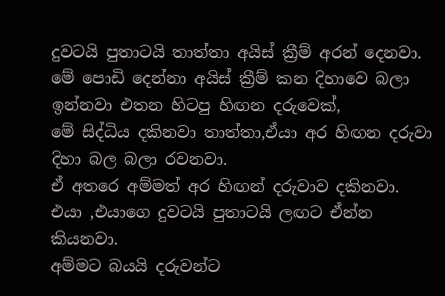දුවටයි පුතාටයි තාත්තා අයිස් ක්‍රීම් අරන් දෙනවා.
මේ පොඩි දෙන්නා අයිස් ක්‍රීම් කන දිහාවෙ බලා ඉන්නවා එතන හිටපු හිඟන දරුවෙක්,
මේ සිද්ධිය දකිනවා තාත්තා,ඒයා අර හිඟන දරුවා දිහා බල බලා රවනවා.
ඒ අතරෙ අම්මත් අර හිඟන් දරුවාව දකිනවා.
එයා ,එයාගෙ දුවටයි පුතාටයි ලඟට ඒන්න කියනවා.
අම්මට බයයි දරුවන්ට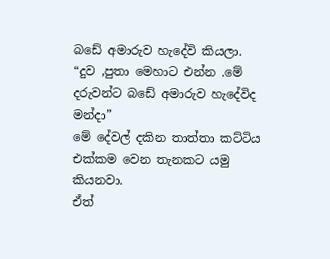බඩේ අමාරුව හැදේවි කියලා.
“දුව ,පුතා මෙහාට එන්න .මේ දරුවන්ට බඩේ අමාරුව හැදේවිද මන්දා”
මේ දේවල් දකින තාත්තා කට්ටිය එක්කම වෙන තැනකට යමු කියනවා.
ඒත්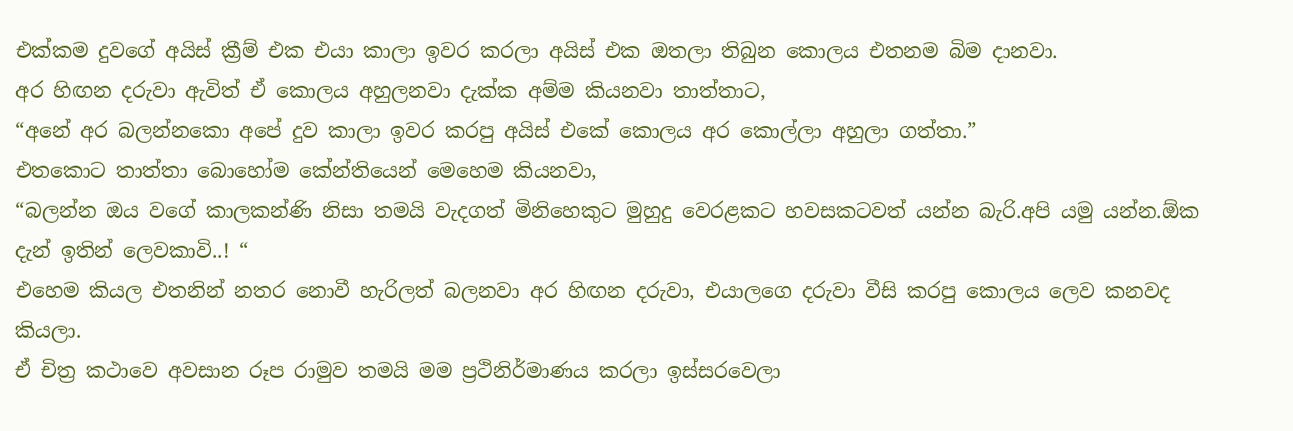එක්කම දුවගේ අයිස් ක්‍රීම් එක එයා කාලා ඉවර කරලා අයිස් එක ඔතලා තිබුන කොලය එතනම බිම දානවා.
අර හිඟන දරුවා ඇවිත් ඒ කොලය අහුලනවා දැක්ක අම්ම කියනවා තාත්තාට,
“අනේ අර බලන්නකො අපේ දුව කාලා ඉවර කරපු අයිස් එකේ කොලය අර කොල්ලා අහුලා ගත්තා.”
එතකොට තාත්තා බොහෝම කේන්තියෙන් මෙහෙම කියනවා,
“බලන්න ඔය වගේ කාලකන්ණි නිසා තමයි වැදගත් මිනිහෙකුට මුහුදු වෙරළකට හවසකටවත් යන්න බැරි.අපි යමු යන්න.ඕක දැන් ඉතින් ලෙවකාවි..! “
එහෙම කියල එතනින් නතර නොවී හැරිලත් බලනවා අර හිඟන දරුවා, එයාලගෙ දරුවා වීසි කරපු කොලය ලෙව කනවද කියලා.
ඒ චිත්‍ර කථාවෙ අවසාන රූප රාමුව තමයි මම ප්‍රථිනිර්මාණය කරලා ඉස්සරවෙලා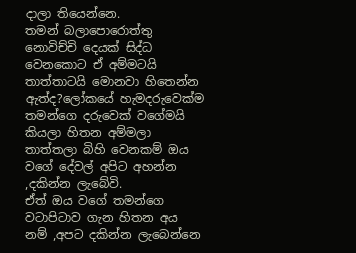දාලා තියෙන්නෙ.
තමන් බලාපොරොත්තු නොවිච්චි දෙයක් සිද්ධ වෙනකොට ඒ අම්මටයි තාත්තාටයි මොනවා හිතෙන්න ඇත්ද?ලෝකයේ හැමදරුවෙක්ම තමන්ගෙ දරුවෙක් වගේමයි කියලා හිතන අම්මලා තාත්තලා බිහි වෙනකම් ඔය වගේ දේවල් අපිට අහන්න ,දකින්න ලැබේවි.
ඒත් ඔය වගේ තමන්ගෙ වටාපිටාව ගැන හිතන අය නම් ,අපට දකින්න ලැබෙන්නෙ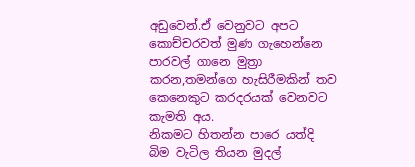අඩුවෙන්.ඒ වෙනුවට අපට කොච්චරවත් මුණ ගැහෙන්නෙ පාරවල් ගානෙ මුත්‍රා කරන,තමන්ගෙ හැසිරීමකින් තව කෙනෙකුට කරදරයක් වෙනවට කැමති අය.
නිකමට හිතන්න පාරෙ යත්දි බිම වැටිල තියන මුදල්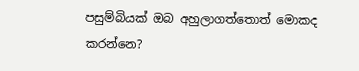පසුම්බියක් ඔබ අහුලාගත්තොත් මොකද කරන්නෙ?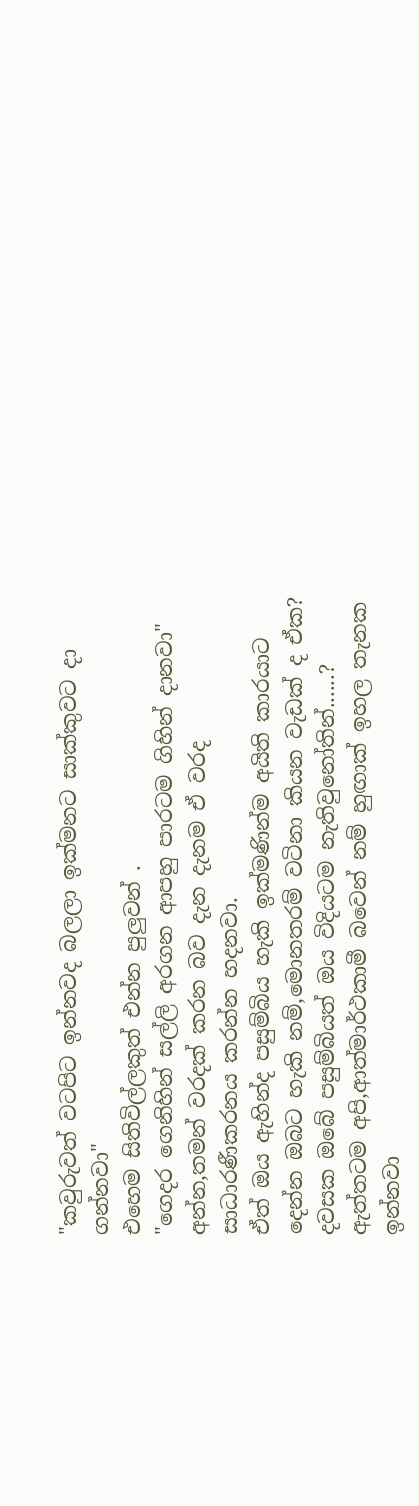"කවුරුවත් වටපිට ඉන්නවද බලලා ඉක්මනට සාක්කුවට දා ගන්නවා"
එහෙම සිතිවිල්ලකුත් එන්න පුලුවන් .
"ගෙදර ගෙනිහින් සල්ලි අරගන ආපහු පාරටම ගිහින් දානවා"
අන්න,තමන් වරදක් කරන බව දැන දැනම ඒ වරද සාධාරණීකරනය කරන්න හදනවා.
ඒත් ඔය ඇහින්ද පසුම්බිය හැකි ඉක්මණින්ම අයිති කාරයාට දෙන්න ඔබට හැකි නම්,මොනතරම් වටිනා කියන වැඩක් ද ඒක?
දවසක ඔබේ පසුම්බියත් ඔය විදියටම නැතිවුනෝතින්......?
ඇත්තටම අපි,ආත්මාර්ථකාමී බවෙන් නම් හුඟාක් ඉහල තැනක ඉන්නවා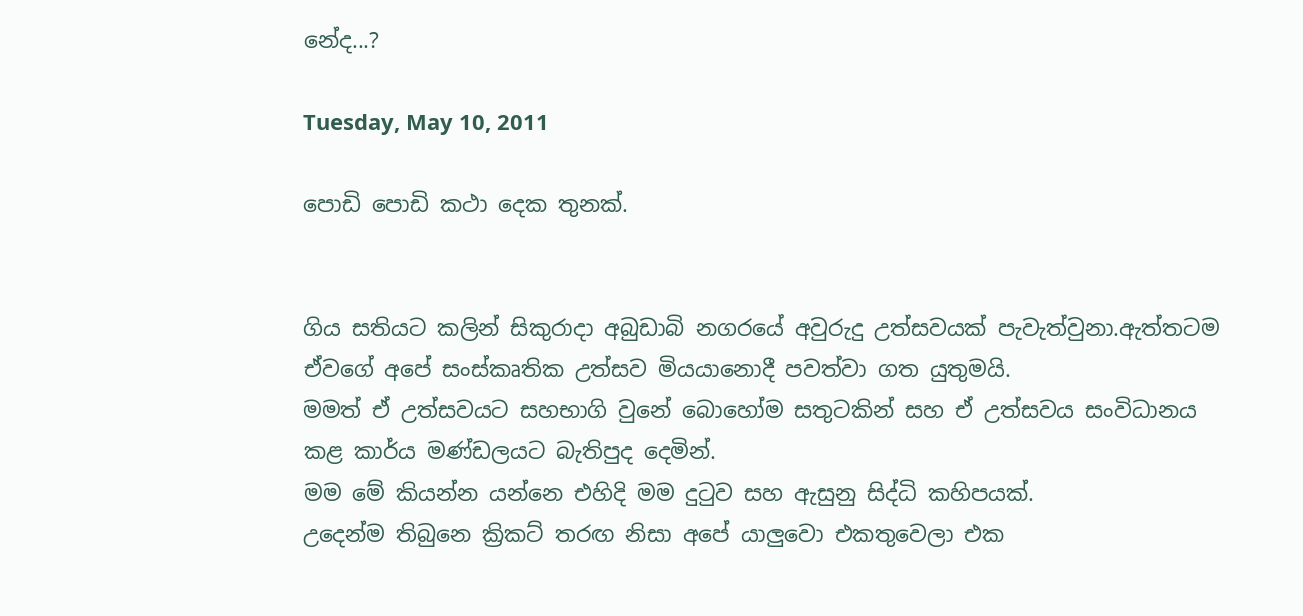නේද...?

Tuesday, May 10, 2011

පොඩි පොඩි කථා දෙක තුනක්.


ගිය සතියට කලින් සිකුරාදා අබුඩාබි නගරයේ අවුරුදු උත්සවයක් පැවැත්වුනා.ඇත්තටම ඒවගේ අපේ සංස්කෘතික උත්සව මියයානොදී පවත්වා ගත යුතුමයි.
මමත් ඒ උත්සවයට සහභාගි වුනේ බොහෝම සතුටකින් සහ ඒ උත්සවය සංවිධානය කළ කාර්ය මණ්ඩලයට බැතිපුද දෙමින්.
මම මේ කියන්න යන්නෙ එහිදි මම දුටුව සහ ඇසුනු සිද්ධි කහිපයක්.
උදෙන්ම තිබුනෙ ක්‍රිකට් තරඟ නිසා අපේ යාලුවො එකතුවෙලා එක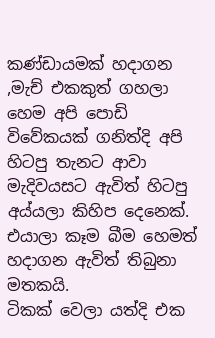කණ්ඩායමක් හදාගන ,මැච් එකකුත් ගහලා හෙම අපි පොඩි විවේකයක් ගනිත්දි අපි හිටපු තැනට ආවා මැදිවයසට ඇවිත් හිටපු අය්යලා කිහිප දෙනෙක්.
එයාලා කෑම බීම හෙමත් හදාගන ඇවිත් තිබුනා මතකයි.
ටිකක් වෙලා යත්දි එක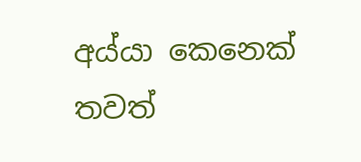අය්යා කෙනෙක් තවත්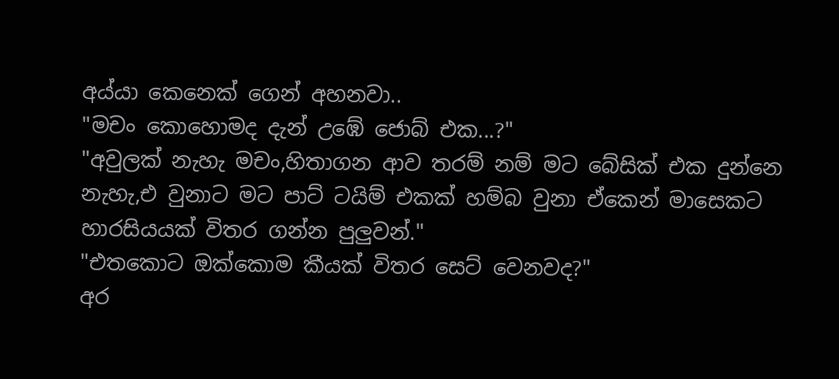අය්යා කෙනෙක් ගෙන් අහනවා..
"මචං කොහොමද දැන් උඹේ ජොබ් එක...?"
"අවුලක් නැහැ මචං,හිතාගන ආව තරම් නම් මට බේසික් එක දුන්නෙ නැහැ,එ වුනාට මට පාට් ටයිම් එකක් හම්බ වුනා ඒකෙන් මාසෙකට  හාරසියයක් විතර ගන්න පුලුවන්."
"එතකොට ඔක්කොම කීයක් විතර සෙට් වෙනවද?"
අර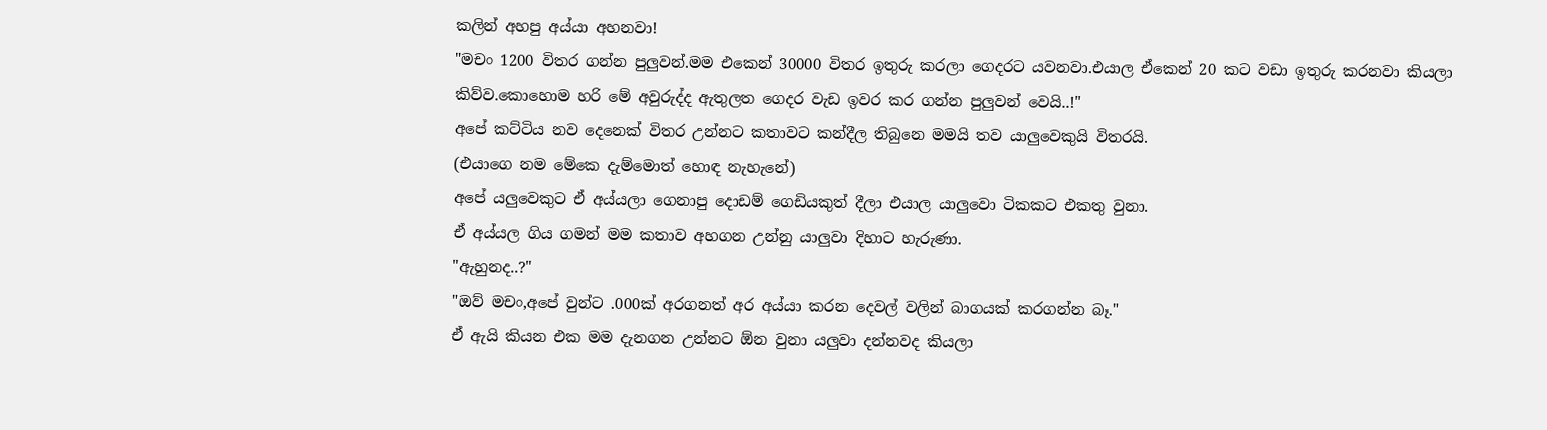කලින් අහපු අය්යා අහනවා!
"මචං 1200 විතර ගන්න පුලුවන්.මම එකෙන් 30000 විතර ඉතුරු කරලා ගෙදරට යවනවා.එයාල ඒකෙන් 20 කට වඩා ඉතුරු කරනවා කියලා කිව්ව.කොහොම හරි මේ අවුරුද්ද ඇතුලත ගෙදර වැඩ ඉවර කර ගන්න පුලුවන් වෙයි..!"
අපේ කට්ටිය නව දෙනෙක් විතර උන්නට කතාවට කන්දීල තිබුනෙ මමයි තව යාලුවෙකුයි විතරයි.
(එයාගෙ නම මේකෙ දැම්මොත් හොඳ නැහැනේ)
අපේ යලුවෙකුට ඒ අය්යලා ගෙනාපු දොඩම් ගෙඩියකුත් දීලා එයාල යාලුවො ටිකකට එකතු වුනා.
ඒ අය්යල ගිය ගමන් මම කතාව අහගන උන්නු යාලුවා දිහාට හැරුණා.
"ඇහුනද..?"
"ඔව් මචං,අපේ වුන්ට .000ක් අරගනත් අර අය්යා කරන දෙවල් වලින් බාගයක් කරගන්න බෑ."
ඒ ඇයි කියන එක මම දැනගන උන්නට ඕන වුනා යලුවා දන්නවද කියලා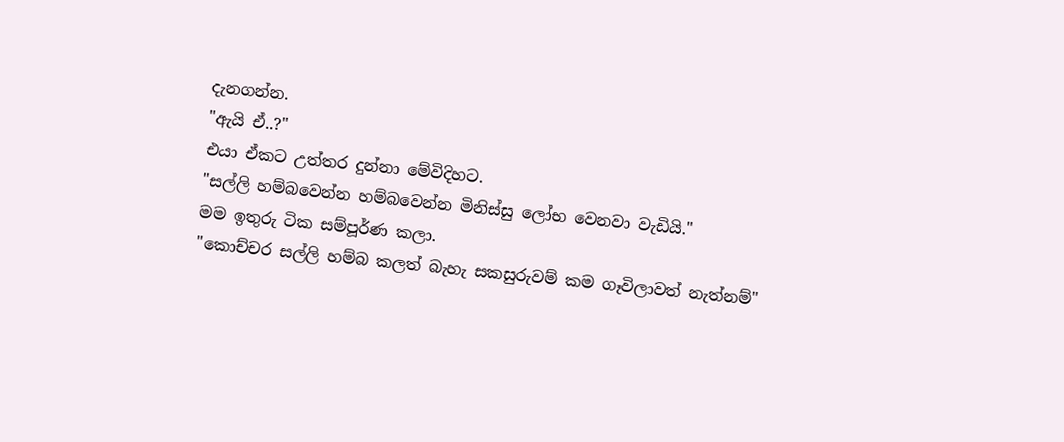දැනගන්න.
"ඇයි ඒ..?"
එයා ඒකට උත්තර දුන්නා මේවිදිහට.
"සල්ලි හම්බවෙන්න හම්බවෙන්න මිනිස්සු ලෝභ වෙනවා වැඩියි."
මම ඉතුරු ටික සම්පූර්ණ කලා.
"කොච්චර සල්ලි හම්බ කලත් බැහැ සකසුරුවම් කම ගෑවිලාවත් නැත්නම්"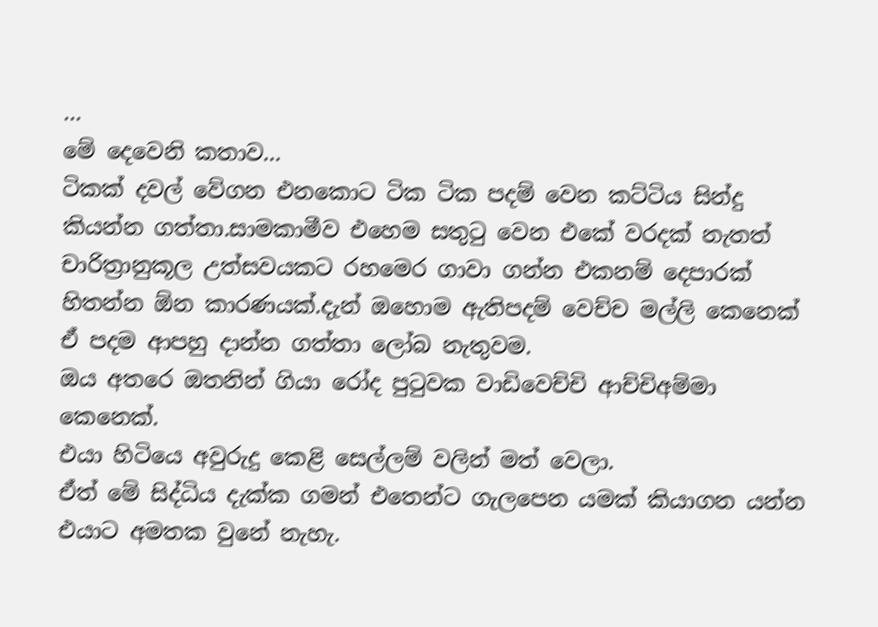...
මේ දෙවෙනි කතාව...
ටිකක් දවල් වේගන එනකොට ටික ටික පදම් වෙන කට්ටිය සින්දු කියන්න ගත්තා.සාමකාමීව එහෙම සතුටු වෙන එකේ වරදක් නැතත් චාරිත්‍රානුකූල උත්සවයකට රහමෙර ගාවා ගන්න එකනම් දෙපාරක් හිතන්න ඕන කාරණයක්.දැන් ඔහොම ඇතිපදම් වෙච්ච මල්ලි කෙනෙක් ඒ පදම ආපහු දාන්න ගත්තා ලෝබ නැතුවම.
ඔය අතරෙ ඔතනින් ගියා රෝද පුටුවක වාඩිවෙච්චි ආච්චිඅම්මා කෙනෙක්.
එයා හිටියෙ අවුරුදු කෙළි සෙල්ලම් වලින් මත් වෙලා.
ඒත් මේ සිද්ධිය දැක්ක ගමන් එතෙන්ට ගැලපෙන යමක් කියාගන යන්න එයාට අමතක වුනේ නැහැ.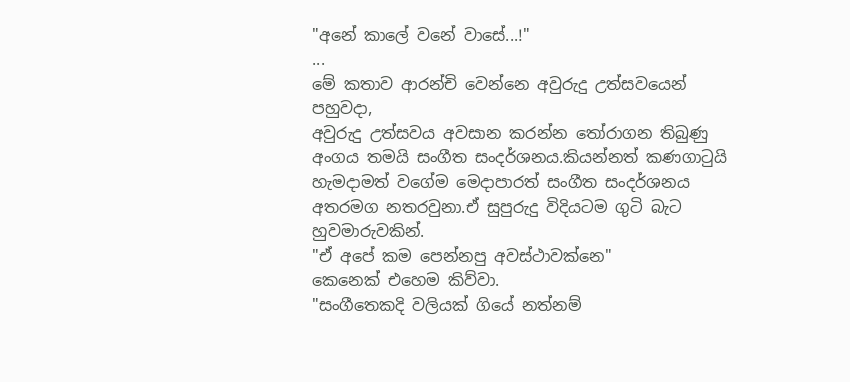"අනේ කාලේ වනේ වාසේ...!"
...
මේ කතාව ආරන්චි වෙන්නෙ අවුරුදු උත්සවයෙන් පහුවදා,
අවුරුදු උත්සවය අවසාන කරන්න තෝරාගන තිබුණු අංගය තමයි සංගීත සංදර්ශනය.කියන්නත් කණගාටුයි හැමදාමත් වගේම මෙදාපාරත් සංගීත සංදර්ශනය අතරමග නතරවුනා.ඒ සුපුරුදු විදියටම ගුටි බැට හුවමාරුවකින්.
"ඒ අපේ කම පෙන්නපු අවස්ථාවක්නෙ"
කෙනෙක් එහෙම කිව්වා.
"සංගීතෙකදි වලියක් ගියේ නත්නම්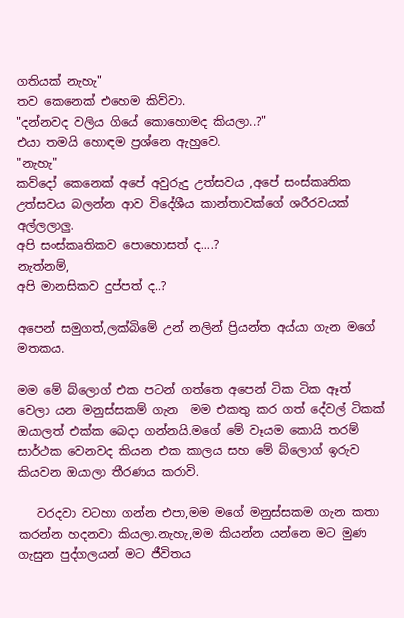ගතියක් නැහැ"
තව කෙනෙක් එහෙම කිව්වා.
"දන්නවද වලිය ගියේ කොහොමද කියලා..?"
එයා තමයි හොඳම ප්‍රශ්නෙ ඇහුවෙ.
"නැහැ"
කව්දෝ කෙනෙක් අපේ අවුරුදු උත්සවය ,අපේ සංස්කෘතික උත්සවය බලන්න ආව විදේශීය කාන්තාවක්ගේ ශරීරවයක් අල්ලලාලු.
අපි සංස්කෘතිකව පොහොසත් ද....?
නැත්නම්,
අපි මානසිකව දුප්පත් ද..?

අපෙන් සමුගත්,ලක්බිමේ උන් නලින් ප්‍රියන්ත අය්යා ගැන මගේ මතකය.

මම මේ බ්ලොග් එක පටන් ගත්තෙ අපෙන් ටික ටික ඈත් වෙලා යන මනුස්සකම් ගැන  මම එකතු කර ගත් දේවල් ටිකක් ඔයාලත් එක්ක බෙදා ගන්නයි.මගේ මේ වෑයම කොයි තරම් සාර්ථක වෙනවද කියන එක කාලය සහ මේ බ්ලොග් ඉරුව කියවන ඔයාලා තීරණය කරාවි.

   වරදවා වටහා ගන්න එපා,මම මගේ මනුස්සකම ගැන කතා කරන්න හදනවා කියලා.නැහැ,මම කියන්න යන්නෙ මට මුණ ගැසුන පුද්ගලයන් මට ජීවිතය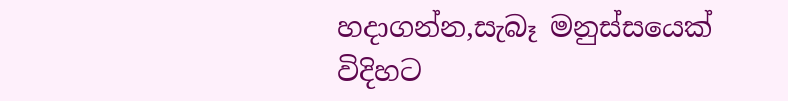හදාගන්න,සැබෑ මනුස්සයෙක් විදිහට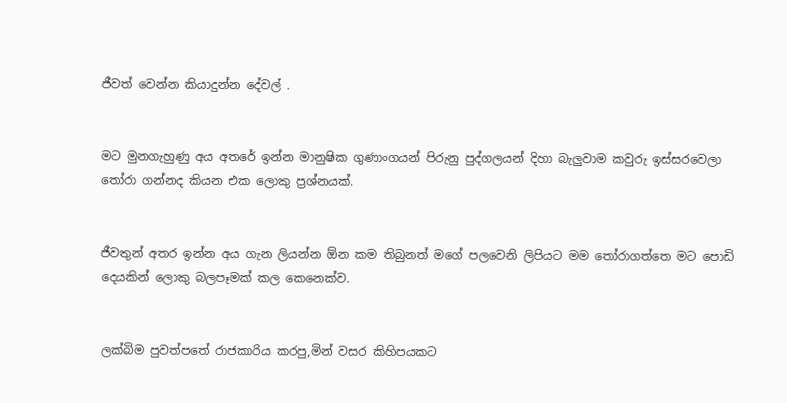ජීවත් වෙන්න කියාදුන්න දේවල් .


මට මුනගැහුණු අය අතරේ ඉන්න මානුෂික ගුණාංගයන් පිරුනු පුද්ගලයන් දිහා බැලුවාම කවුරු ඉස්සරවෙලා තෝරා ගන්නද කියන එක ලොකු ප්‍රශ්නයක්.


ජීවතුන් අතර ඉන්න අය ගැන ලියන්න ඕන කම තිබුනත් මගේ පලවෙනි ලිපියට මම තෝරාගත්තෙ මට පොඩි දෙයකින් ලොකු බලපෑමක් කල කෙනෙක්ව.


ලක්බිම පුවත්පතේ රාජකාරිය කරපු,මින් වසර කිහිපයකට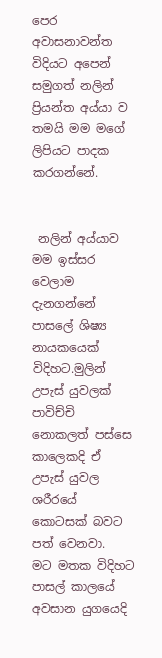පෙර අවාසනාවන්ත විදියට අපෙන් සමුගත් නලින් ප්‍රියන්ත අය්යා ව තමයි මම මගේ ලිපියට පාදක කරගන්නේ.


 නලින් අය්යාව මම ඉස්සර වෙලාම දැනගන්නේ පාසලේ ශිෂ්‍ය නායකයෙක් විදිහට.මුලින් උපැස් යුවලක් පාවිච්චි නොකලත් පස්සෙ කාලෙකදි ඒ උපැස් යුවල ශරීරයේ කොටසක් බවට පත් වෙනවා.
මට මතක විදිහට
පාසල් කාලයේ අවසාන යුගයෙදි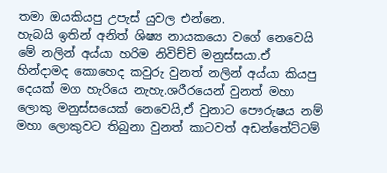තමා ඔයකියපු උපැස් යුවල එන්නෙ.
හැබයි ඉතින් අනිත් ශිෂ්‍ය නායකයො වගේ නෙවෙයි මේ නලින් අය්යා හරිම නිවිච්චි මනුස්සයා.ඒ හින්දාමද කොහෙද කවුරු වුනත් නලින් අය්යා කියපු දෙයක් මග හැරියෙ නැහැ.ශරීරයෙන් වුනත් මහා ලොකු මනුස්සයෙක් නෙවෙයි,ඒ වුනාට පෞරුෂය නම් මහා ලොකුවට තිබුනා වුනත් කාටවත් අඩන්තේට්ටම්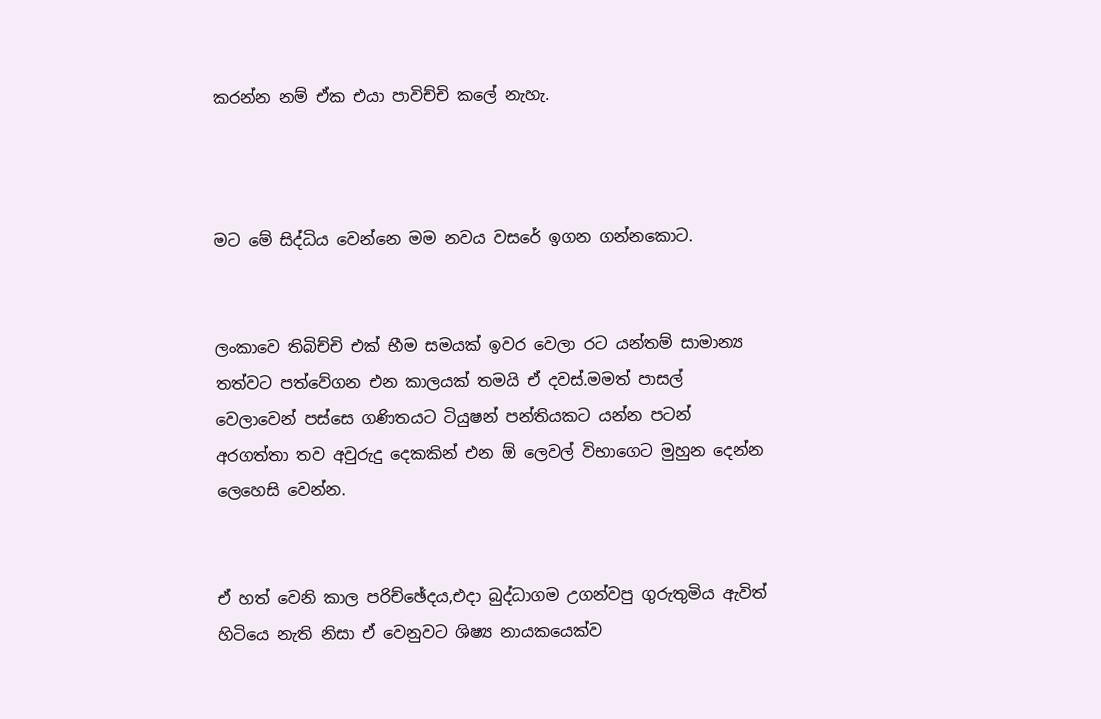කරන්න නම් ඒක එයා පාවිච්චි කලේ නැහැ.



මට මේ සිද්ධිය වෙන්නෙ මම නවය වසරේ ඉගන ගන්නකොට.


ලංකාවෙ තිබිච්චි එක් භීම සමයක් ඉවර වෙලා රට යන්තම් සාමාන්‍ය තත්වට පත්වේගන එන කාලයක් තමයි ඒ දවස්.මමත් පාසල් වෙලාවෙන් පස්සෙ ගණිතයට ටියුෂන් පන්තියකට යන්න පටන් අරගත්තා තව අවුරුදු දෙකකින් එන ඕ ලෙවල් විභාගෙට මුහුන දෙන්න ලෙහෙසි වෙන්න.


ඒ හත් වෙනි කාල පරිච්ඡේදය,එදා බුද්ධාගම උගන්වපු ගුරුතුමිය ඇවිත් හිටියෙ නැති නිසා ඒ වෙනුවට ශිෂ්‍ය නායකයෙක්ව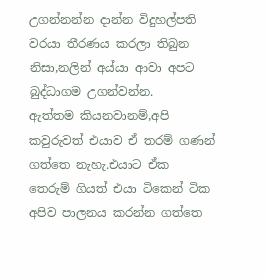උගන්නන්න දාන්න විදුහල්පති වරයා තීරණය කරලා තිබුන නිසා,නලින් අය්යා ආවා අපට බුද්ධාගම උගන්වන්න.
ඇත්තම කියනවානම්,අපි කවුරුවත් එයාව ඒ තරම් ගණන් ගත්තෙ නැහැ.එයාට ඒක තෙරුම් ගියත් එයා ටිකෙන් ටික අපිව පාලනය කරන්න ගත්තෙ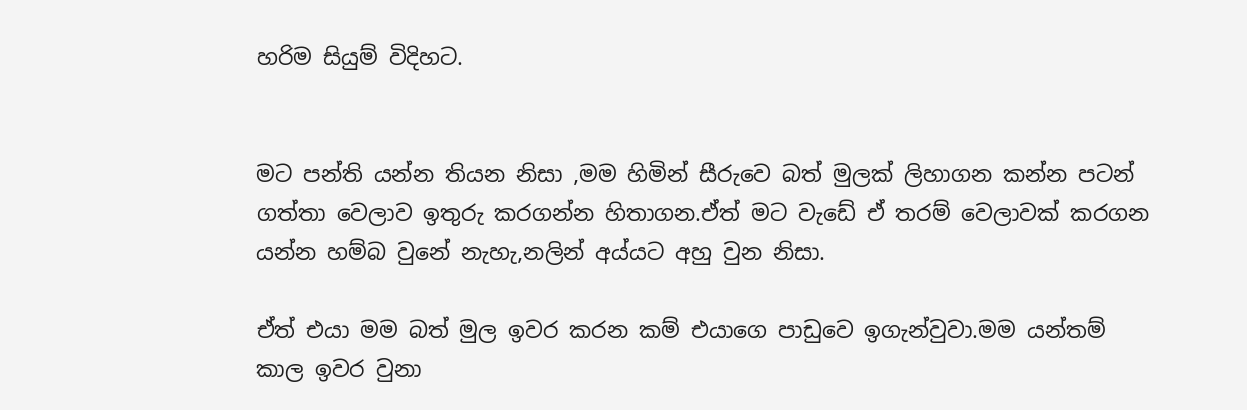හරිම සියුම් විදිහට.


මට පන්ති යන්න තියන නිසා ,මම හිමින් සීරුවෙ බත් මුලක් ලිහාගන කන්න පටන් ගත්තා වෙලාව ඉතුරු කරගන්න හිතාගන.ඒත් මට වැඩේ ඒ තරම් වෙලාවක් කරගන යන්න හම්බ වුනේ නැහැ,නලින් අය්යට අහු වුන නිසා.

ඒත් එයා මම බත් මුල ඉවර කරන කම් එයාගෙ පාඩුවෙ ඉගැන්වුවා.මම යන්තම් කාල ඉවර වුනා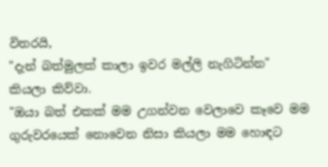විතරයි,
"දැන් බත්මුලක් කාලා ඉවර මල්ලි නැගිටින්න"
කියලා කිව්වා.
"ඔයා බත් එකක් මම උගන්වන වෙලාවෙ කෑවෙ මම ගුරුවරයෙක් නොවෙන නිසා කියලා මම හොඳට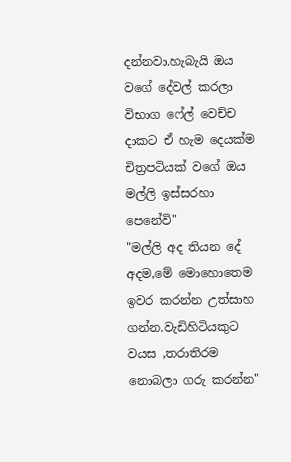දන්නවා.හැබැයි ඔය වගේ දේවල් කරලා විභාග ෆේල් වෙච්ච දාකට ඒ හැම දෙයක්ම චිත්‍රපටියක් වගේ ඔය මල්ලි ඉස්සරහා පෙනේවි"
"මල්ලි අද තියන දේ අදම,මේ මොහොතෙම ඉවර කරන්න උත්සාහ ගන්න.වැඩිහිටියකුට වයස ,තරාතිරම නොබලා ගරු කරන්න"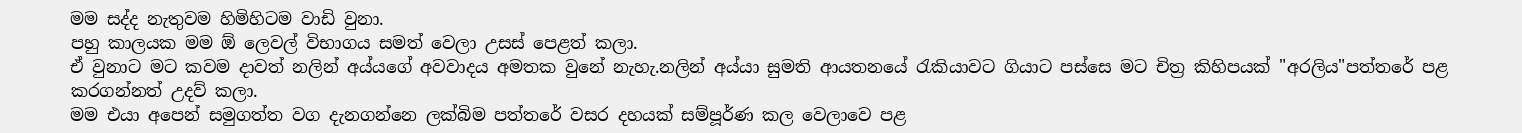මම සද්ද නැතුවම හිමිහිටම වාඩි වුනා.
පහු කාලයක මම ඕ ලෙවල් විභාගය සමත් වෙලා උසස් පෙළත් කලා.
ඒ වුනාට මට කවම දාවත් නලින් අය්යගේ අවවාදය අමතක වුනේ නැහැ.නලින් අය්යා සුමති ආයතනයේ රැකියාවට ගියාට පස්සෙ මට චිත්‍ර කිහිපයක් "අරලිය"පත්තරේ පළ කරගන්නත් උදව් කලා.
මම එයා අපෙන් සමුගත්ත වග දැනගන්නෙ ලක්බිම පත්තරේ වසර දහයක් සම්පූර්ණ කල වෙලාවෙ පළ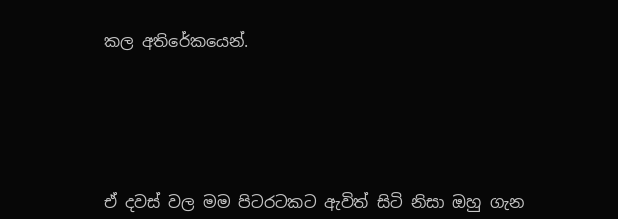කල අතිරේකයෙන්.






ඒ දවස් වල මම පිටරටකට ඇවිත් සිටි නිසා ඔහු ගැන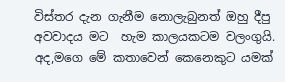විස්තර දැන ගැනීම නොලැබුනත් ඔහු දීපු අවවාදය මට  හැම කාලයකටම වලංගුයි.
අද,මගෙ මේ කතාවෙන් කෙනෙකුට යමක්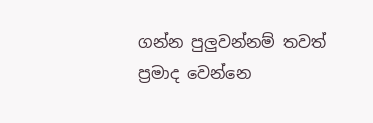ගන්න පුලුවන්නම් තවත් ප්‍රමාද වෙන්නෙ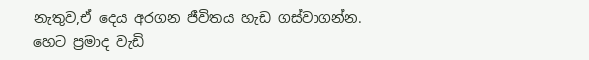නැතුව,ඒ දෙය අරගන ජීවිතය හැඩ ගස්වාගන්න.
හෙට ප්‍රමාද වැඩි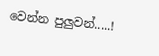වෙන්න පුලුවන්.....!